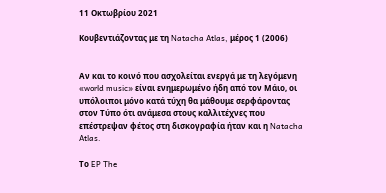11 Οκτωβρίου 2021

Κουβεντιάζοντας με τη Natacha Atlas, μέρος 1 (2006)


Αν και το κοινό που ασχολείται ενεργά με τη λεγόμενη «world music» είναι ενημερωμένο ήδη από τον Μάιο, οι υπόλοιποι μόνο κατά τύχη θα μάθουμε σερφάροντας στον Τύπο ότι ανάμεσα στους καλλιτέχνες που επέστρεψαν φέτος στη δισκογραφία ήταν και η Natacha Atlas.

Το EP The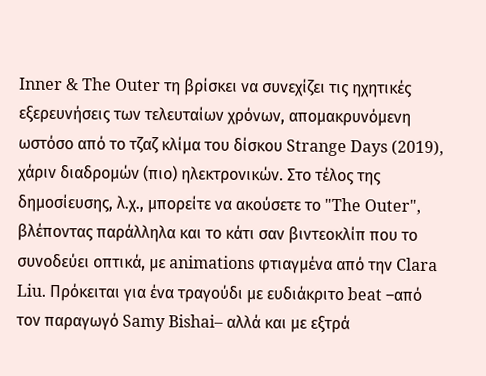Inner & The Outer τη βρίσκει να συνεχίζει τις ηχητικές εξερευνήσεις των τελευταίων χρόνων, απομακρυνόμενη ωστόσο από το τζαζ κλίμα του δίσκου Strange Days (2019), χάριν διαδρομών (πιο) ηλεκτρονικών. Στο τέλος της δημοσίευσης, λ.χ., μπορείτε να ακούσετε το "The Outer", βλέποντας παράλληλα και το κάτι σαν βιντεοκλίπ που το συνοδεύει οπτικά, με animations φτιαγμένα από την Clara Liu. Πρόκειται για ένα τραγούδι με ευδιάκριτο beat –από τον παραγωγό Samy Bishai– αλλά και με εξτρά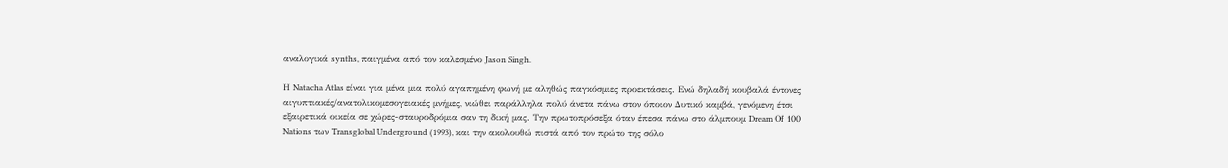αναλογικά synths, παιγμένα από τον καλεσμένο Jason Singh.

Η Natacha Atlas είναι για μένα μια πολύ αγαπημένη φωνή με αληθώς παγκόσμιες προεκτάσεις. Ενώ δηλαδή κουβαλά έντονες αιγυπτιακές/ανατολικομεσογειακές μνήμες, νιώθει παράλληλα πολύ άνετα πάνω στον όποιον Δυτικό καμβά, γενόμενη έτσι εξαιρετικά οικεία σε χώρες-σταυροδρόμια σαν τη δική μας. Την πρωτοπρόσεξα όταν έπεσα πάνω στο άλμπουμ Dream Οf 100 Nations των Transglobal Underground (1993), και την ακολουθώ πιστά από τον πρώτο της σόλο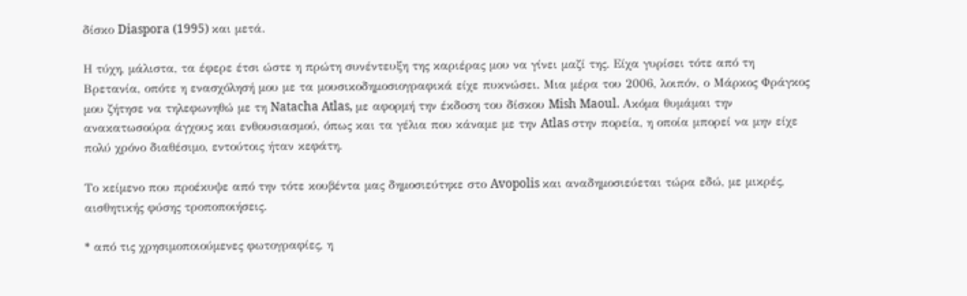δίσκο Diaspora (1995) και μετά.

Η τύχη, μάλιστα, τα έφερε έτσι ώστε η πρώτη συνέντευξη της καριέρας μου να γίνει μαζί της. Είχα γυρίσει τότε από τη Βρετανία, οπότε η ενασχόλησή μου με τα μουσικοδημοσιογραφικά είχε πυκνώσει. Μια μέρα του 2006, λοιπόν, ο Μάρκος Φράγκος μου ζήτησε να τηλεφωνηθώ με τη Natacha Atlas, με αφορμή την έκδοση του δίσκου Mish Maoul. Ακόμα θυμάμαι την ανακατωσούρα άγχους και ενθουσιασμού, όπως και τα γέλια που κάναμε με την Atlas στην πορεία, η οποία μπορεί να μην είχε πολύ χρόνο διαθέσιμο, εντούτοις ήταν κεφάτη.

Το κείμενο που προέκυψε από την τότε κουβέντα μας δημοσιεύτηκε στο Avopolis και αναδημοσιεύεται τώρα εδώ, με μικρές, αισθητικής φύσης τροποποιήσεις.

* από τις χρησιμοποιούμενες φωτογραφίες, η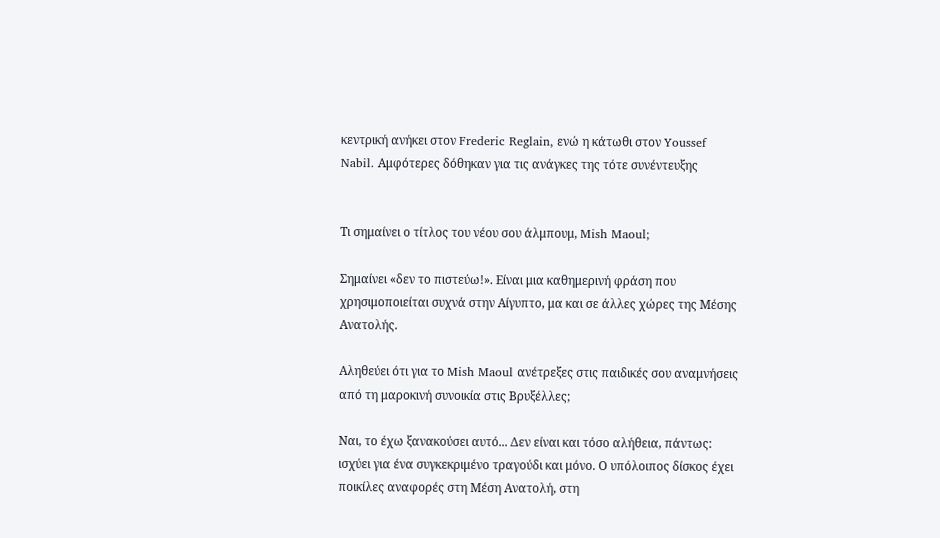κεντρική ανήκει στον Frederic Reglain, ενώ η κάτωθι στον Youssef Nabil. Αμφότερες δόθηκαν για τις ανάγκες της τότε συνέντευξης


Τι σημαίνει ο τίτλος του νέου σου άλμπουμ, Mish Maoul;

Σημαίνει «δεν το πιστεύω!». Είναι μια καθημερινή φράση που χρησιμοποιείται συχνά στην Αίγυπτο, μα και σε άλλες χώρες της Μέσης Ανατολής.

Αληθεύει ότι για το Mish Maoul ανέτρεξες στις παιδικές σου αναμνήσεις από τη μαροκινή συνοικία στις Βρυξέλλες;

Ναι, το έχω ξανακούσει αυτό... Δεν είναι και τόσο αλήθεια, πάντως: ισχύει για ένα συγκεκριμένο τραγούδι και μόνο. Ο υπόλοιπος δίσκος έχει ποικίλες αναφορές στη Μέση Ανατολή, στη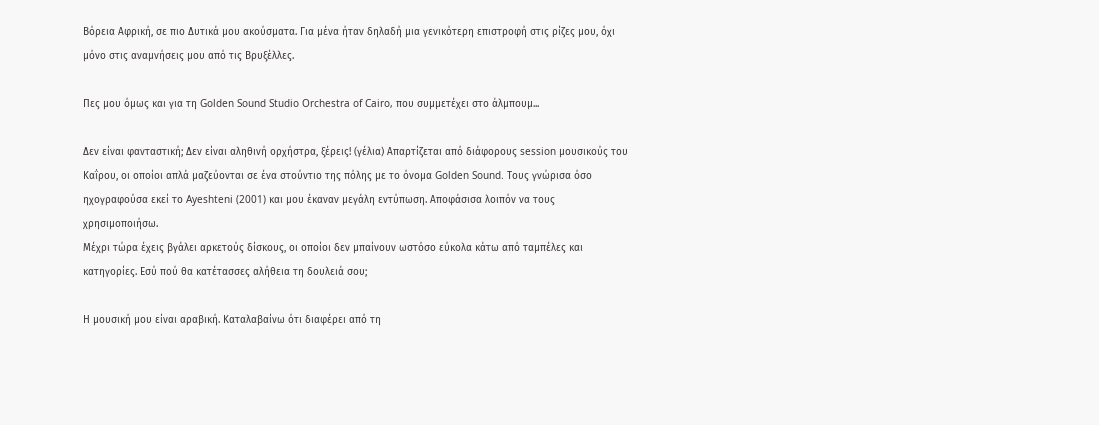Βόρεια Αφρική, σε πιο Δυτικά μου ακούσματα. Για μένα ήταν δηλαδή μια γενικότερη επιστροφή στις ρίζες μου, όχι μόνο στις αναμνήσεις μου από τις Βρυξέλλες.

Πες μου όμως και για τη Golden Sound Studio Orchestra of Cairo, που συμμετέχει στο άλμπουμ...

Δεν είναι φανταστική; Δεν είναι αληθινή ορχήστρα, ξέρεις! (γέλια) Απαρτίζεται από διάφορους session μουσικούς του Καΐρου, οι οποίοι απλά μαζεύονται σε ένα στούντιο της πόλης με το όνομα Golden Sound. Τους γνώρισα όσο ηχογραφούσα εκεί το Ayeshteni (2001) και μου έκαναν μεγάλη εντύπωση. Αποφάσισα λοιπόν να τους χρησιμοποιήσω.
Μέχρι τώρα έχεις βγάλει αρκετούς δίσκους, οι οποίοι δεν μπαίνουν ωστόσο εύκολα κάτω από ταμπέλες και κατηγορίες. Εσύ πού θα κατέτασσες αλήθεια τη δουλειά σου;

Η μουσική μου είναι αραβική. Καταλαβαίνω ότι διαφέρει από τη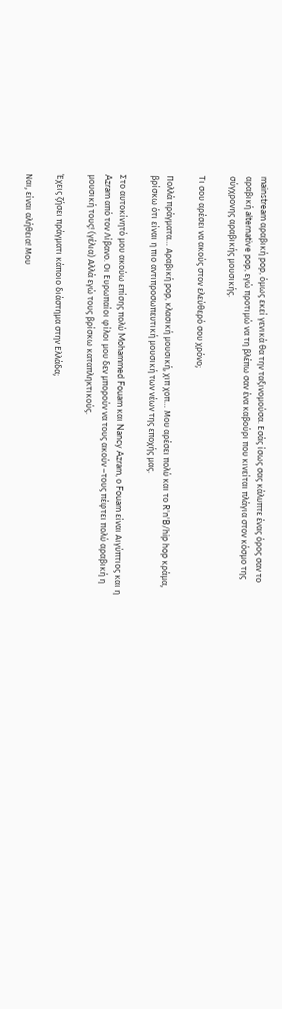mainstream αραβική pop, όμως εκεί γενικά θα την ταξινομούσα. Εσάς ίσως σας κάλυπτε ένας όρος σαν το αραβική alternative pop, εγώ προτιμώ να τη βλέπω σαν ένα καβούρι που κινείται πλάγια στον κόσμο της σύγχρονης αραβικής μουσικής.

Τι σου αρέσει να ακούς στον ελεύθερό σου χρόνο;

Πολλά πράγματα… Αραβική pop, κλασική μουσική, χιπ χοπ… Μου αρέσει πολύ και το R'n'B/hip hop κράμα, βρίσκω ότι είναι η πιο αντιπροσωπευτική μουσική των νέων της εποχής μας.

Στο αυτοκίνητό μου ακούω επίσης πολύ Mohammed Fouam και Nancy Azram, ο Fouam είναι Αιγύπτιος και η Azram από τον Λίβανο. Οι Ευρωπαίοι φίλοι μου δεν μπορούν να τους ακούν –τους πέφτει πολύ αραβική η μουσική τους! (γέλια) Αλλά εγώ τους βρίσκω καταπληκτικούς.

Έχεις ζήσει πράγματι κάποιο διάστημα στην Ελλάδα;

Ναι, είναι αλήθεια! Μου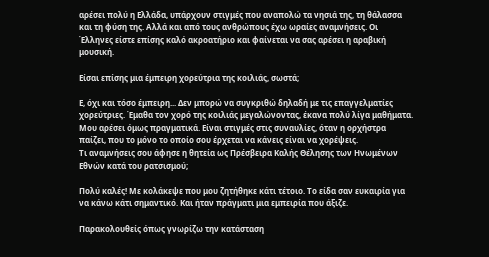αρέσει πολύ η Ελλάδα, υπάρχουν στιγμές που αναπολώ τα νησιά της, τη θάλασσα και τη φύση της. Αλλά και από τους ανθρώπους έχω ωραίες αναμνήσεις. Οι Έλληνες είστε επίσης καλό ακροατήριο και φαίνεται να σας αρέσει η αραβική μουσική.

Είσαι επίσης μια έμπειρη χορεύτρια της κοιλιάς, σωστά;

Ε, όχι και τόσο έμπειρη... Δεν μπορώ να συγκριθώ δηλαδή με τις επαγγελματίες χορεύτριες. Έμαθα τον χορό της κοιλιάς μεγαλώνοντας, έκανα πολύ λίγα μαθήματα. Μου αρέσει όμως πραγματικά. Είναι στιγμές στις συναυλίες, όταν η ορχήστρα παίζει, που το μόνο το οποίο σου έρχεται να κάνεις είναι να χορέψεις.
Τι αναμνήσεις σου άφησε η θητεία ως Πρέσβειρα Καλής Θέλησης των Ηνωμένων Εθνών κατά του ρατσισμού;

Πολύ καλές! Με κολάκεψε που μου ζητήθηκε κάτι τέτοιο. Το είδα σαν ευκαιρία για να κάνω κάτι σημαντικό. Και ήταν πράγματι μια εμπειρία που άξιζε.

Παρακολουθείς όπως γνωρίζω την κατάσταση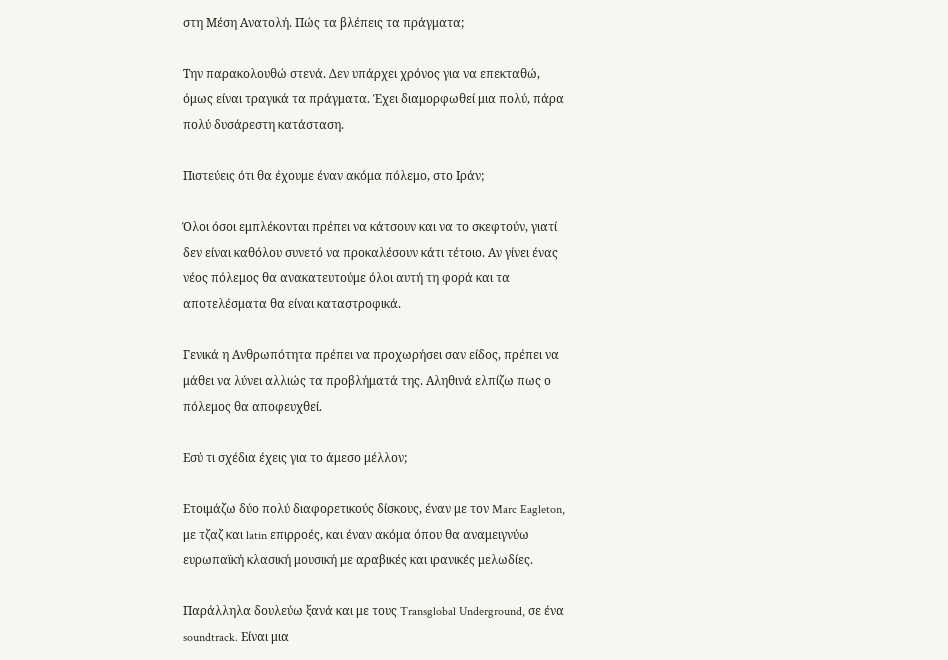στη Μέση Ανατολή. Πώς τα βλέπεις τα πράγματα;

Την παρακολουθώ στενά. Δεν υπάρχει χρόνος για να επεκταθώ, όμως είναι τραγικά τα πράγματα. Έχει διαμορφωθεί μια πολύ, πάρα πολύ δυσάρεστη κατάσταση.

Πιστεύεις ότι θα έχουμε έναν ακόμα πόλεμο, στο Ιράν;

Όλοι όσοι εμπλέκονται πρέπει να κάτσουν και να το σκεφτούν, γιατί δεν είναι καθόλου συνετό να προκαλέσουν κάτι τέτοιο. Αν γίνει ένας νέος πόλεμος θα ανακατευτούμε όλοι αυτή τη φορά και τα αποτελέσματα θα είναι καταστροφικά.

Γενικά η Ανθρωπότητα πρέπει να προχωρήσει σαν είδος, πρέπει να μάθει να λύνει αλλιώς τα προβλήματά της. Αληθινά ελπίζω πως ο πόλεμος θα αποφευχθεί.

Εσύ τι σχέδια έχεις για το άμεσο μέλλον;

Ετοιμάζω δύο πολύ διαφορετικούς δίσκους, έναν με τον Marc Eagleton, με τζαζ και latin επιρροές, και έναν ακόμα όπου θα αναμειγνύω ευρωπαϊκή κλασική μουσική με αραβικές και ιρανικές μελωδίες.

Παράλληλα δουλεύω ξανά και με τους Transglobal Underground, σε ένα soundtrack. Είναι μια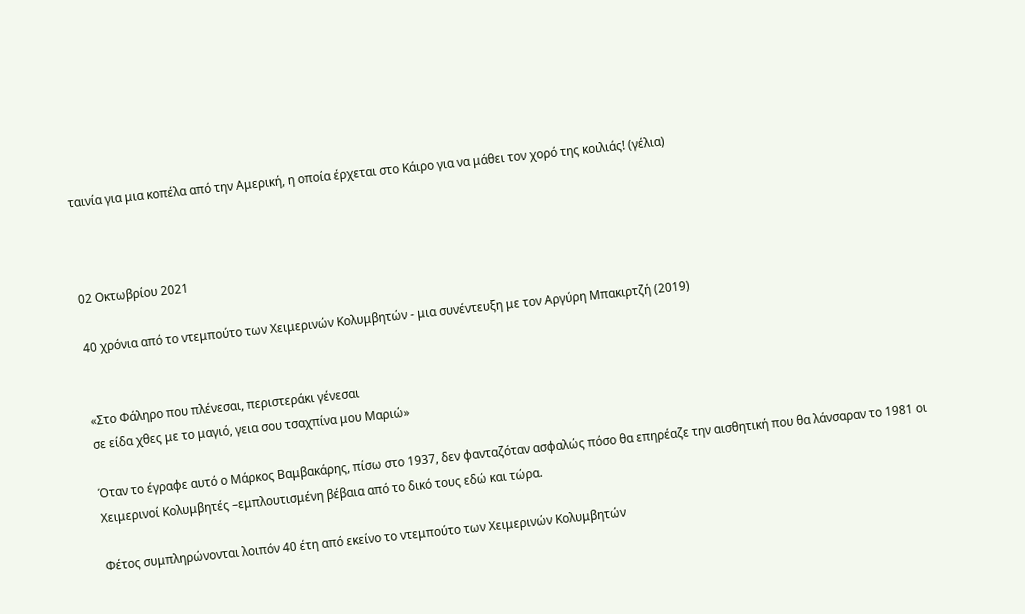ταινία για μια κοπέλα από την Αμερική, η οποία έρχεται στο Κάιρο για να μάθει τον χορό της κοιλιάς! (γέλια)



02 Οκτωβρίου 2021

40 χρόνια από το ντεμπούτο των Χειμερινών Κολυμβητών - μια συνέντευξη με τον Αργύρη Μπακιρτζή (2019)


«Στο Φάληρο που πλένεσαι, περιστεράκι γένεσαι
σε είδα χθες με το μαγιό, γεια σου τσαχπίνα μου Μαριώ»

Όταν το έγραφε αυτό ο Μάρκος Βαμβακάρης, πίσω στο 1937, δεν φανταζόταν ασφαλώς πόσο θα επηρέαζε την αισθητική που θα λάνσαραν το 1981 οι Χειμερινοί Κολυμβητές –εμπλουτισμένη βέβαια από το δικό τους εδώ και τώρα.

Φέτος συμπληρώνονται λοιπόν 40 έτη από εκείνο το ντεμπούτο των Χειμερινών Κολυμβητών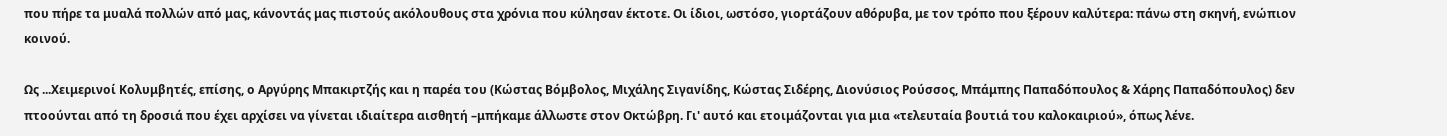που πήρε τα μυαλά πολλών από μας, κάνοντάς μας πιστούς ακόλουθους στα χρόνια που κύλησαν έκτοτε. Οι ίδιοι, ωστόσο, γιορτάζουν αθόρυβα, με τον τρόπο που ξέρουν καλύτερα: πάνω στη σκηνή, ενώπιον κοινού.

Ως ...Χειμερινοί Κολυμβητές, επίσης, ο Αργύρης Μπακιρτζής και η παρέα του (Κώστας Βόμβολος, Μιχάλης Σιγανίδης, Κώστας Σιδέρης, Διονύσιος Ρούσσος, Μπάμπης Παπαδόπουλος & Χάρης Παπαδόπουλος) δεν πτοούνται από τη δροσιά που έχει αρχίσει να γίνεται ιδιαίτερα αισθητή –μπήκαμε άλλωστε στον Οκτώβρη. Γι' αυτό και ετοιμάζονται για μια «τελευταία βουτιά του καλοκαιριού», όπως λένε.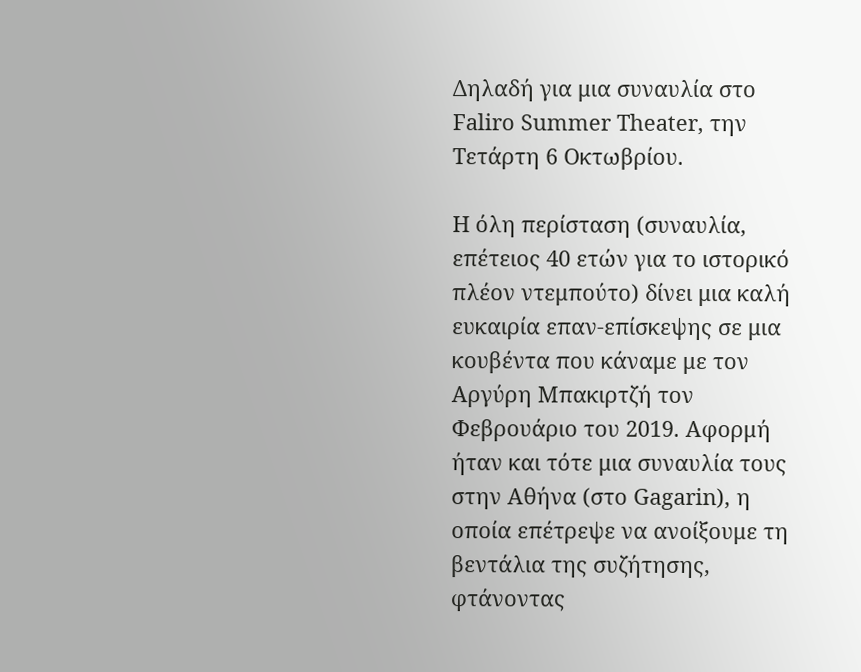Δηλαδή για μια συναυλία στο Faliro Summer Theater, την Τετάρτη 6 Οκτωβρίου.

Η όλη περίσταση (συναυλία, επέτειος 40 ετών για το ιστορικό πλέον ντεμπούτο) δίνει μια καλή ευκαιρία επαν-επίσκεψης σε μια κουβέντα που κάναμε με τον Αργύρη Μπακιρτζή τον Φεβρουάριο του 2019. Αφορμή ήταν και τότε μια συναυλία τους στην Αθήνα (στο Gagarin), η οποία επέτρεψε να ανοίξουμε τη βεντάλια της συζήτησης, φτάνοντας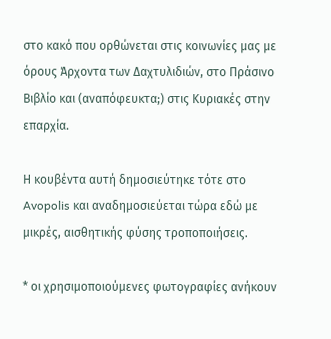στο κακό που ορθώνεται στις κοινωνίες μας με όρους Άρχοντα των Δαχτυλιδιών, στο Πράσινο Βιβλίο και (αναπόφευκτα;) στις Κυριακές στην επαρχία.

Η κουβέντα αυτή δημοσιεύτηκε τότε στο Avopolis και αναδημοσιεύεται τώρα εδώ με μικρές, αισθητικής φύσης τροποποιήσεις.

* οι χρησιμοποιούμενες φωτογραφίες ανήκουν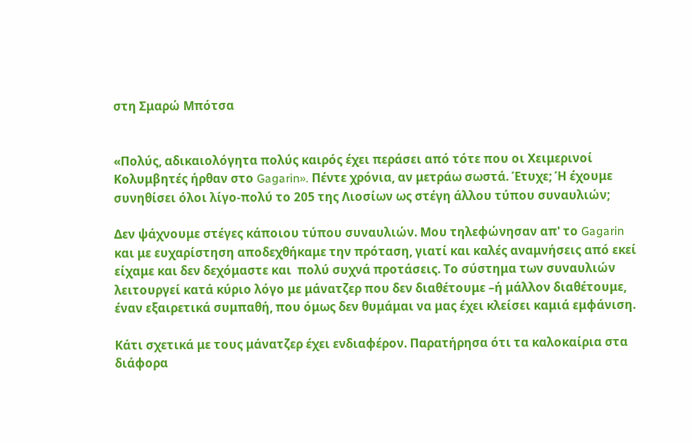στη Σμαρώ Μπότσα


«Πολύς, αδικαιολόγητα πολύς καιρός έχει περάσει από τότε που οι Χειμερινοί Κολυμβητές ήρθαν στο Gagarin». Πέντε χρόνια, αν μετράω σωστά. Έτυχε; Ή έχουμε συνηθίσει όλοι λίγο-πολύ το 205 της Λιοσίων ως στέγη άλλου τύπου συναυλιών;

Δεν ψάχνουμε στέγες κάποιου τύπου συναυλιών. Μου τηλεφώνησαν απ' το Gagarin και με ευχαρίστηση αποδεχθήκαμε την πρόταση, γιατί και καλές αναμνήσεις από εκεί είχαμε και δεν δεχόμαστε και  πολύ συχνά προτάσεις. Το σύστημα των συναυλιών λειτουργεί κατά κύριο λόγο με μάνατζερ που δεν διαθέτουμε –ή μάλλον διαθέτουμε, έναν εξαιρετικά συμπαθή, που όμως δεν θυμάμαι να μας έχει κλείσει καμιά εμφάνιση.

Κάτι σχετικά με τους μάνατζερ έχει ενδιαφέρον. Παρατήρησα ότι τα καλοκαίρια στα διάφορα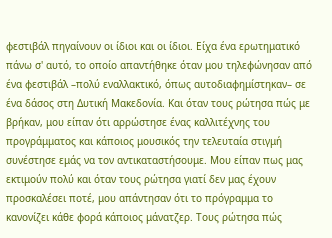φεστιβάλ πηγαίνουν οι ίδιοι και οι ίδιοι. Είχα ένα ερωτηματικό πάνω σ' αυτό, το οποίο απαντήθηκε όταν μου τηλεφώνησαν από ένα φεστιβάλ –πολύ εναλλακτικό, όπως αυτοδιαφημίστηκαν– σε ένα δάσος στη Δυτική Μακεδονία. Και όταν τους ρώτησα πώς με βρήκαν, μου είπαν ότι αρρώστησε ένας καλλιτέχνης του προγράμματος και κάποιος μουσικός την τελευταία στιγμή συνέστησε εμάς να τον αντικαταστήσουμε. Μου είπαν πως μας εκτιμούν πολύ και όταν τους ρώτησα γιατί δεν μας έχουν προσκαλέσει ποτέ, μου απάντησαν ότι το πρόγραμμα το κανονίζει κάθε φορά κάποιος μάνατζερ. Τους ρώτησα πώς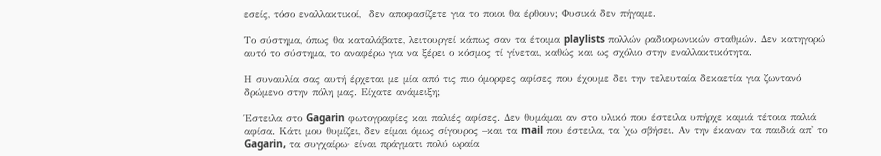εσείς, τόσο εναλλακτικοί,  δεν αποφασίζετε για το ποιοι θα έρθουν; Φυσικά δεν πήγαμε.

Το σύστημα, όπως θα καταλάβατε, λειτουργεί κάπως σαν τα έτοιμα playlists πολλών ραδιοφωνικών σταθμών. Δεν κατηγορώ αυτό το σύστημα, το αναφέρω για να ξέρει ο κόσμος τί γίνεται, καθώς και ως σχόλιο στην εναλλακτικότητα.

Η συναυλία σας αυτή έρχεται με μία από τις πιο όμορφες αφίσες που έχουμε δει την τελευταία δεκαετία για ζωντανό δρώμενο στην πόλη μας. Είχατε ανάμειξη;

Έστειλα στο Gagarin φωτογραφίες και παλιές αφίσες. Δεν θυμάμαι αν στο υλικό που έστειλα υπήρχε καμιά τέτοια παλιά αφίσα. Κάτι μου θυμίζει, δεν είμαι όμως σίγουρος –και τα mail που έστειλα, τα 'χω σβήσει. Αν την έκαναν τα παιδιά απ' το Gagarin, τα συγχαίρω· είναι πράγματι πολύ ωραία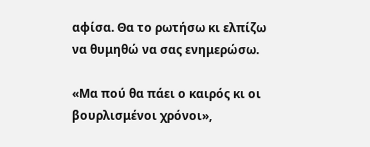αφίσα. Θα το ρωτήσω κι ελπίζω να θυμηθώ να σας ενημερώσω.

«Μα πού θα πάει ο καιρός κι οι βουρλισμένοι χρόνοι»,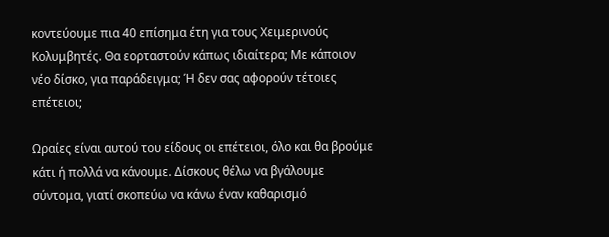κοντεύουμε πια 40 επίσημα έτη για τους Χειμερινούς Κολυμβητές. Θα εορταστούν κάπως ιδιαίτερα; Με κάποιον νέο δίσκο, για παράδειγμα; Ή δεν σας αφορούν τέτοιες επέτειοι;

Ωραίες είναι αυτού του είδους οι επέτειοι, όλο και θα βρούμε κάτι ή πολλά να κάνουμε. Δίσκους θέλω να βγάλουμε σύντομα, γιατί σκοπεύω να κάνω έναν καθαρισμό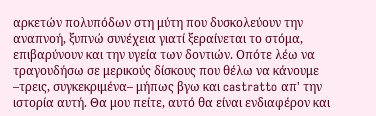αρκετών πολυπόδων στη μύτη που δυσκολεύουν την αναπνοή, ξυπνώ συνέχεια γιατί ξεραίνεται το στόμα, επιβαρύνουν και την υγεία των δοντιών. Οπότε λέω να τραγουδήσω σε μερικούς δίσκους που θέλω να κάνουμε –τρεις, συγκεκριμένα– μήπως βγω και castratto απ' την ιστορία αυτή. Θα μου πείτε, αυτό θα είναι ενδιαφέρον και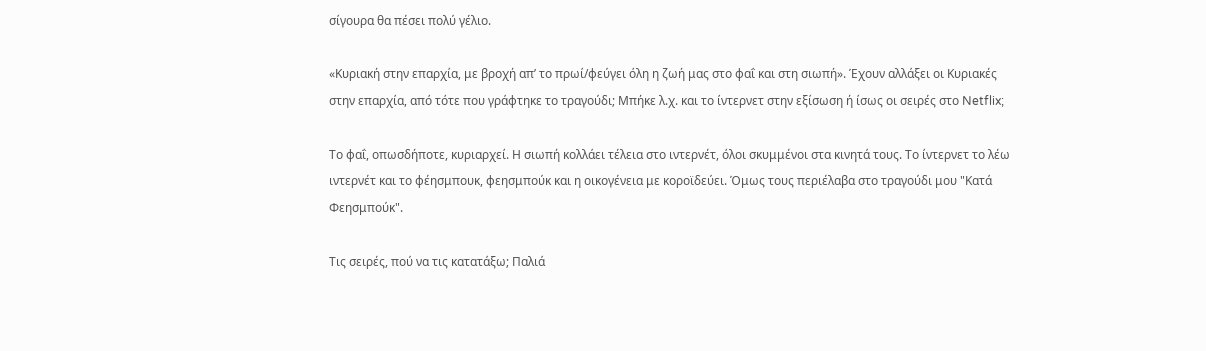σίγουρα θα πέσει πολύ γέλιο.

«Κυριακή στην επαρχία, με βροχή απ’ το πρωί/φεύγει όλη η ζωή μας στο φαΐ και στη σιωπή». Έχουν αλλάξει οι Κυριακές στην επαρχία, από τότε που γράφτηκε το τραγούδι; Μπήκε λ.χ. και το ίντερνετ στην εξίσωση ή ίσως οι σειρές στο Netflix;

Το φαΐ, οπωσδήποτε, κυριαρχεί. Η σιωπή κολλάει τέλεια στο ιντερνέτ, όλοι σκυμμένοι στα κινητά τους. Το ίντερνετ το λέω ιντερνέτ και το φέησμπουκ, φεησμπούκ και η οικογένεια με κοροϊδεύει. Όμως τους περιέλαβα στο τραγούδι μου "Κατά Φεησμπούκ".

Τις σειρές, πού να τις κατατάξω; Παλιά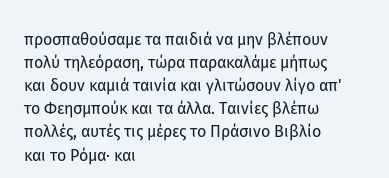προσπαθούσαμε τα παιδιά να μην βλέπουν πολύ τηλεόραση, τώρα παρακαλάμε μήπως και δουν καμιά ταινία και γλιτώσουν λίγο απ' το Φεησμπούκ και τα άλλα. Ταινίες βλέπω πολλές, αυτές τις μέρες το Πράσινο Βιβλίο και το Ρόμα· και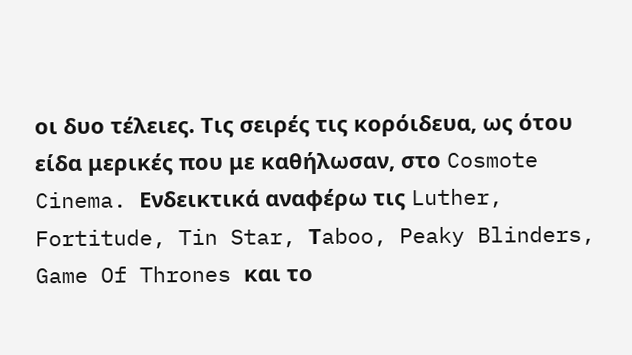οι δυο τέλειες. Τις σειρές τις κορόιδευα, ως ότου είδα μερικές που με καθήλωσαν, στο Cosmote  Cinema. Ενδεικτικά αναφέρω τις Luther, Fortitude, Tin Star, Τaboo, Peaky Blinders, Game Of Thrones και το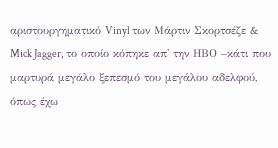αριστουργηματικό Vinyl των Μάρτιν Σκορτσέζε & Mick Jagger, το οποίο κόπηκε απ' την ΗΒΟ –κάτι που μαρτυρά μεγάλο ξεπεσμό του μεγάλου αδελφού, όπως έχω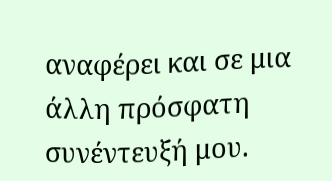αναφέρει και σε μια άλλη πρόσφατη συνέντευξή μου.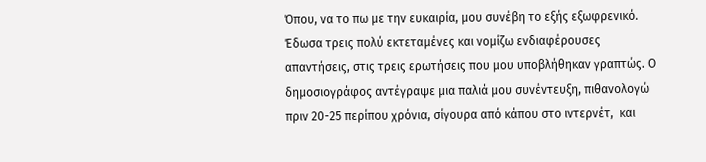Όπου, να το πω με την ευκαιρία, μου συνέβη τo εξής εξωφρενικό. Έδωσα τρεις πολύ εκτεταμένες και νομίζω ενδιαφέρουσες απαντήσεις, στις τρεις ερωτήσεις που μου υποβλήθηκαν γραπτώς. Ο δημοσιογράφος αντέγραψε μια παλιά μου συνέντευξη, πιθανολογώ πριν 20-25 περίπου χρόνια, σίγουρα από κάπου στο ιντερνέτ,  και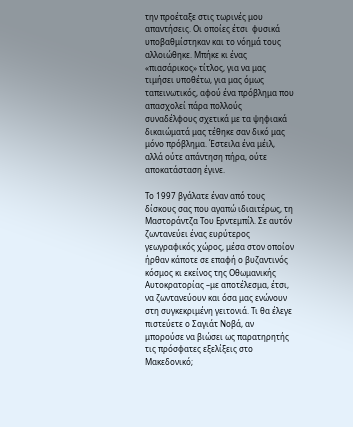την προέταξε στις τωρινές μου απαντήσεις. Οι οποίες έτσι  φυσικά υποβαθμίστηκαν και το νόημά τους αλλοιώθηκε. Μπήκε κι ένας «πιασάρικος» τίτλος, για να μας τιμήσει υποθέτω, για μας όμως ταπεινωτικός, αφού ένα πρόβλημα που απασχολεί πάρα πολλούς συναδέλφους σχετικά με τα ψηφιακά δικαιώματά μας τέθηκε σαν δικό μας μόνο πρόβλημα. Έστειλα ένα μέιλ, αλλά ούτε απάντηση πήρα, ούτε αποκατάσταση έγινε.

Το 1997 βγάλατε έναν από τους δίσκους σας που αγαπώ ιδιαιτέρως, τη Μαστοράντζα Του Ερντεμπίλ. Σε αυτόν ζωντανεύει ένας ευρύτερος γεωγραφικός χώρος, μέσα στον οποίον ήρθαν κάποτε σε επαφή ο βυζαντινός κόσμος κι εκείνος της Οθωμανικής Αυτοκρατορίας –με αποτέλεσμα, έτσι, να ζωντανεύουν και όσα μας ενώνουν στη συγκεκριμένη γειτονιά. Τι θα έλεγε πιστεύετε ο Σαγιάτ Νοβά, αν μπορούσε να βιώσει ως παρατηρητής τις πρόσφατες εξελίξεις στο Μακεδονικό;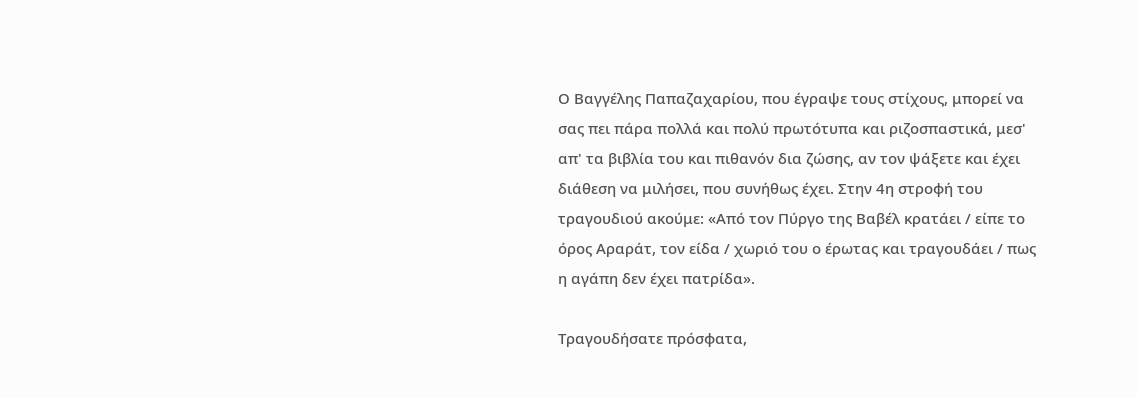Ο Βαγγέλης Παπαζαχαρίου, που έγραψε τους στίχους, μπορεί να σας πει πάρα πολλά και πολύ πρωτότυπα και ριζοσπαστικά, μεσ' απ' τα βιβλία του και πιθανόν δια ζώσης, αν τον ψάξετε και έχει διάθεση να μιλήσει, που συνήθως έχει. Στην 4η στροφή του τραγουδιού ακούμε: «Από τον Πύργο της Βαβέλ κρατάει / είπε το όρος Αραράτ, τον είδα / χωριό του ο έρωτας και τραγουδάει / πως η αγάπη δεν έχει πατρίδα».

Τραγουδήσατε πρόσφατα,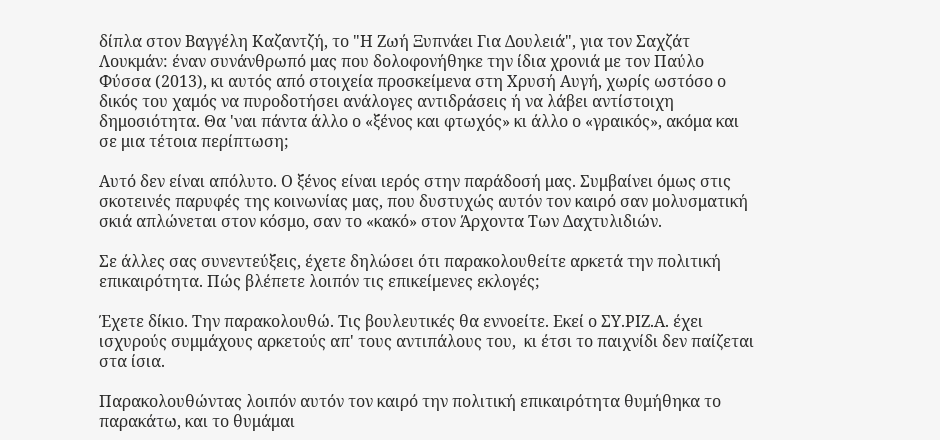δίπλα στον Βαγγέλη Καζαντζή, το "Η Ζωή Ξυπνάει Για Δουλειά", για τον Σαχζάτ Λουκμάν: έναν συνάνθρωπό μας που δολοφονήθηκε την ίδια χρονιά με τον Παύλο Φύσσα (2013), κι αυτός από στοιχεία προσκείμενα στη Χρυσή Αυγή, χωρίς ωστόσο ο δικός του χαμός να πυροδοτήσει ανάλογες αντιδράσεις ή να λάβει αντίστοιχη δημοσιότητα. Θα 'ναι πάντα άλλο ο «ξένος και φτωχός» κι άλλο ο «γραικός», ακόμα και σε μια τέτοια περίπτωση;

Αυτό δεν είναι απόλυτο. Ο ξένος είναι ιερός στην παράδοσή μας. Συμβαίνει όμως στις σκοτεινές παρυφές της κοινωνίας μας, που δυστυχώς αυτόν τον καιρό σαν μολυσματική σκιά απλώνεται στον κόσμο, σαν το «κακό» στον Άρχοντα Των Δαχτυλιδιών.

Σε άλλες σας συνεντεύξεις, έχετε δηλώσει ότι παρακολουθείτε αρκετά την πολιτική επικαιρότητα. Πώς βλέπετε λοιπόν τις επικείμενες εκλογές;

Έχετε δίκιο. Την παρακολουθώ. Τις βουλευτικές θα εννοείτε. Εκεί ο ΣΥ.ΡΙΖ.Α. έχει ισχυρούς συμμάχους αρκετούς απ' τους αντιπάλους του,  κι έτσι το παιχνίδι δεν παίζεται στα ίσια.

Παρακολουθώντας λοιπόν αυτόν τον καιρό την πολιτική επικαιρότητα θυμήθηκα το παρακάτω, και το θυμάμαι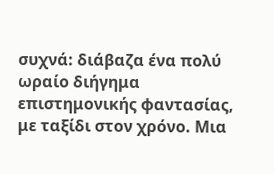συχνά: διάβαζα ένα πολύ ωραίο διήγημα επιστημονικής φαντασίας, με ταξίδι στον χρόνο. Μια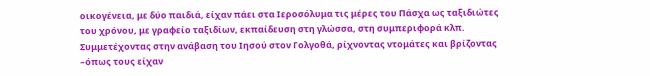οικογένεια, με δύο παιδιά, είχαν πάει στα Ιεροσόλυμα τις μέρες του Πάσχα ως ταξιδιώτες του χρόνου, με γραφείο ταξιδίων, εκπαίδευση στη γλώσσα, στη συμπεριφορά κλπ. Συμμετέχοντας στην ανάβαση του Ιησού στον Γολγοθά, ρίχνοντας ντομάτες και βρίζοντας –όπως τους είχαν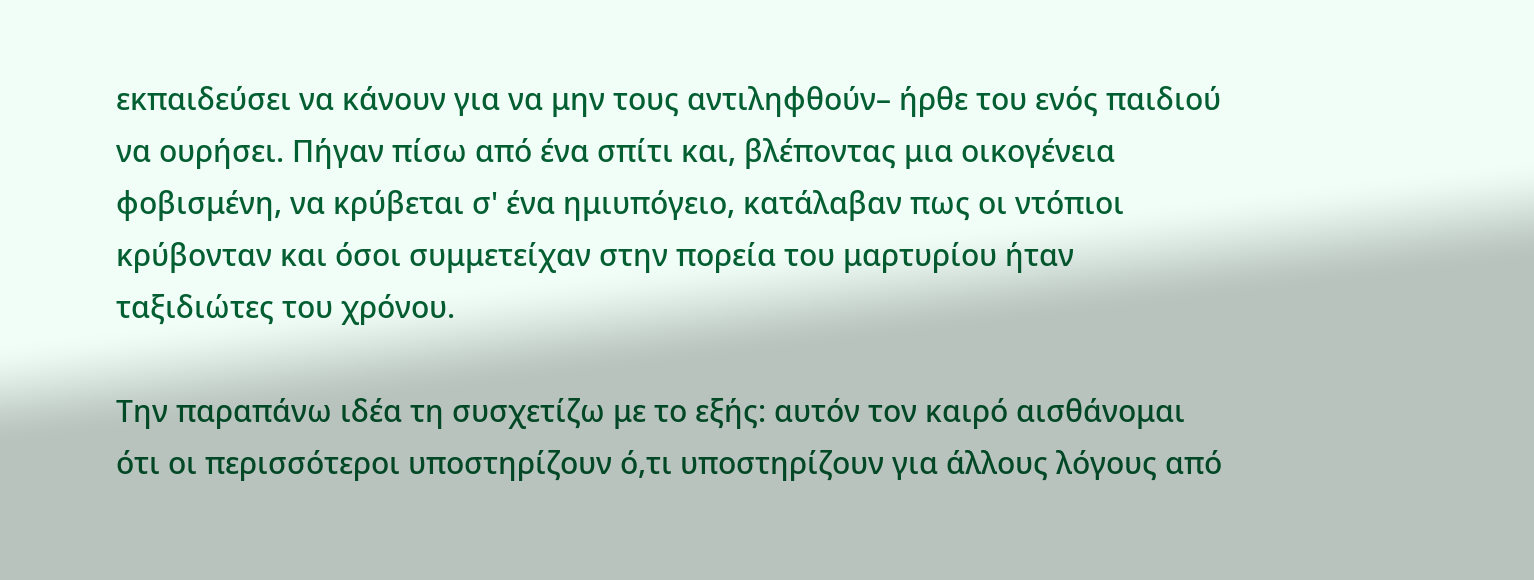εκπαιδεύσει να κάνουν για να μην τους αντιληφθούν– ήρθε του ενός παιδιού να ουρήσει. Πήγαν πίσω από ένα σπίτι και, βλέποντας μια οικογένεια φοβισμένη, να κρύβεται σ' ένα ημιυπόγειο, κατάλαβαν πως οι ντόπιοι κρύβονταν και όσοι συμμετείχαν στην πορεία του μαρτυρίου ήταν ταξιδιώτες του χρόνου.

Την παραπάνω ιδέα τη συσχετίζω με το εξής: αυτόν τον καιρό αισθάνομαι ότι οι περισσότεροι υποστηρίζουν ό,τι υποστηρίζουν για άλλους λόγους από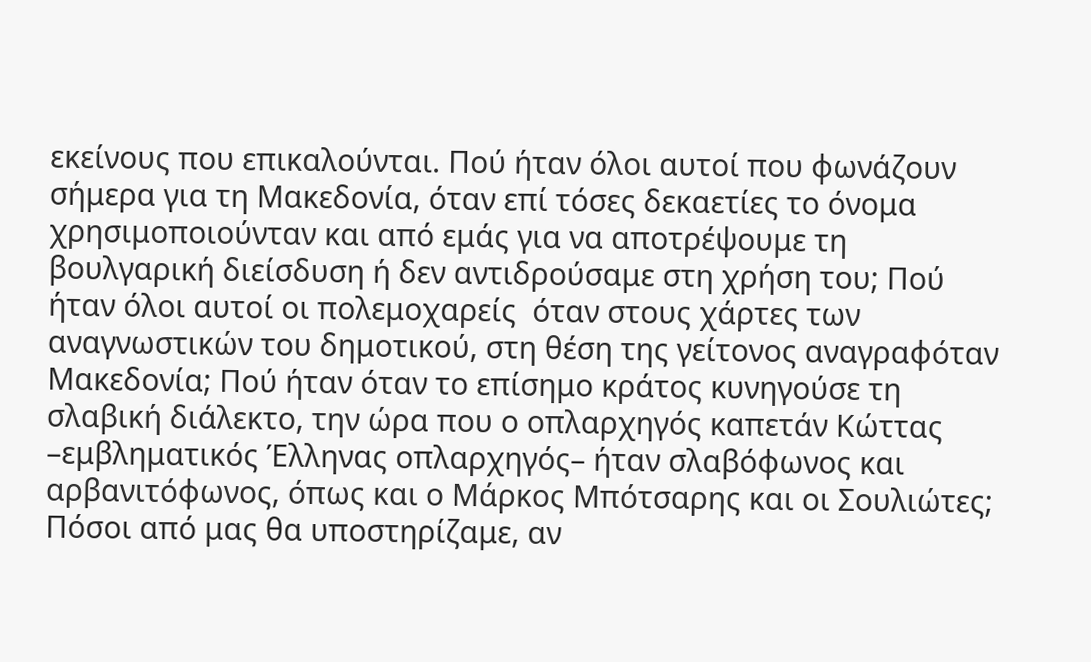εκείνους που επικαλούνται. Πού ήταν όλοι αυτοί που φωνάζουν σήμερα για τη Μακεδονία, όταν επί τόσες δεκαετίες το όνομα χρησιμοποιούνταν και από εμάς για να αποτρέψουμε τη βουλγαρική διείσδυση ή δεν αντιδρούσαμε στη χρήση του; Πού ήταν όλοι αυτοί οι πολεμοχαρείς  όταν στους χάρτες των  αναγνωστικών του δημοτικού, στη θέση της γείτονος αναγραφόταν Μακεδονία; Πού ήταν όταν το επίσημο κράτος κυνηγούσε τη σλαβική διάλεκτο, την ώρα που ο οπλαρχηγός καπετάν Κώττας –εμβληματικός Έλληνας οπλαρχηγός– ήταν σλαβόφωνος και αρβανιτόφωνος, όπως και ο Μάρκος Μπότσαρης και οι Σουλιώτες; Πόσοι από μας θα υποστηρίζαμε, αν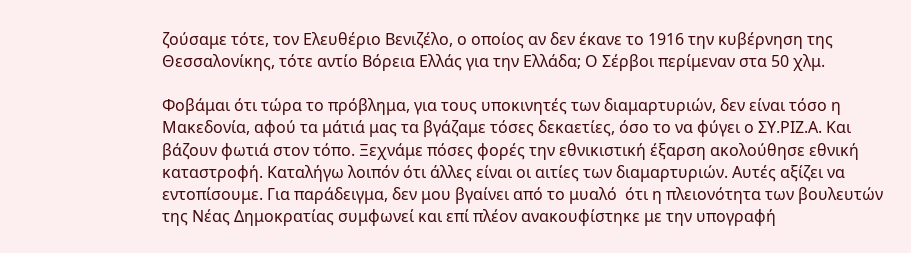ζούσαμε τότε, τον Ελευθέριο Βενιζέλο, ο οποίος αν δεν έκανε το 1916 την κυβέρνηση της Θεσσαλονίκης, τότε αντίο Βόρεια Ελλάς για την Ελλάδα; Ο Σέρβοι περίμεναν στα 50 χλμ.

Φοβάμαι ότι τώρα το πρόβλημα, για τους υποκινητές των διαμαρτυριών, δεν είναι τόσο η Μακεδονία, αφού τα μάτιά μας τα βγάζαμε τόσες δεκαετίες, όσο το να φύγει ο ΣΥ.ΡΙΖ.Α. Και βάζουν φωτιά στον τόπο. Ξεχνάμε πόσες φορές την εθνικιστική έξαρση ακολούθησε εθνική καταστροφή. Καταλήγω λοιπόν ότι άλλες είναι οι αιτίες των διαμαρτυριών. Αυτές αξίζει να εντοπίσουμε. Για παράδειγμα, δεν μου βγαίνει από το μυαλό  ότι η πλειονότητα των βουλευτών της Νέας Δημοκρατίας συμφωνεί και επί πλέον ανακουφίστηκε με την υπογραφή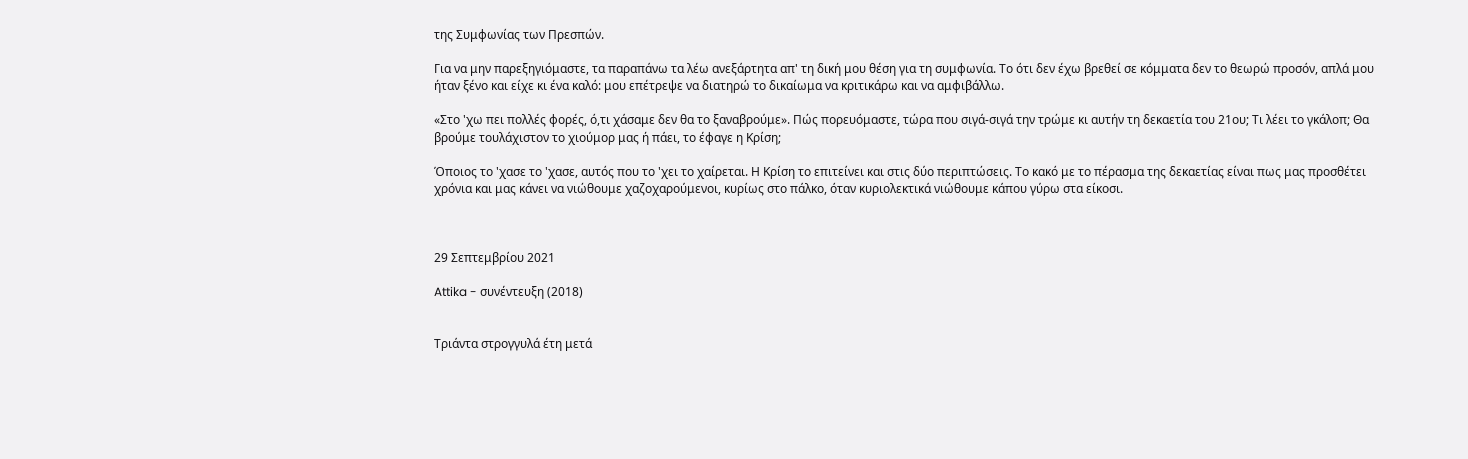της Συμφωνίας των Πρεσπών.

Για να μην παρεξηγιόμαστε, τα παραπάνω τα λέω ανεξάρτητα απ' τη δική μου θέση για τη συμφωνία. Το ότι δεν έχω βρεθεί σε κόμματα δεν το θεωρώ προσόν, απλά μου ήταν ξένο και είχε κι ένα καλό: μου επέτρεψε να διατηρώ το δικαίωμα να κριτικάρω και να αμφιβάλλω.

«Στο 'χω πει πολλές φορές, ό,τι χάσαμε δεν θα το ξαναβρούμε». Πώς πορευόμαστε, τώρα που σιγά-σιγά την τρώμε κι αυτήν τη δεκαετία του 21ου; Τι λέει το γκάλοπ; Θα βρούμε τουλάχιστον το χιούμορ μας ή πάει, το έφαγε η Κρίση;

Όποιος το 'χασε το 'χασε, αυτός που το 'χει το χαίρεται. Η Κρίση το επιτείνει και στις δύο περιπτώσεις. Το κακό με το πέρασμα της δεκαετίας είναι πως μας προσθέτει χρόνια και μας κάνει να νιώθουμε χαζοχαρούμενοι, κυρίως στο πάλκο, όταν κυριολεκτικά νιώθουμε κάπου γύρω στα είκοσι.



29 Σεπτεμβρίου 2021

Attika - συνέντευξη (2018)


Τριάντα στρογγυλά έτη μετά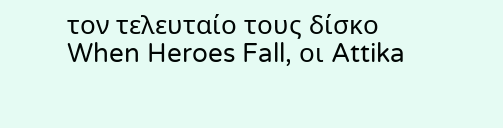τον τελευταίο τους δίσκο When Heroes Fall, οι Attika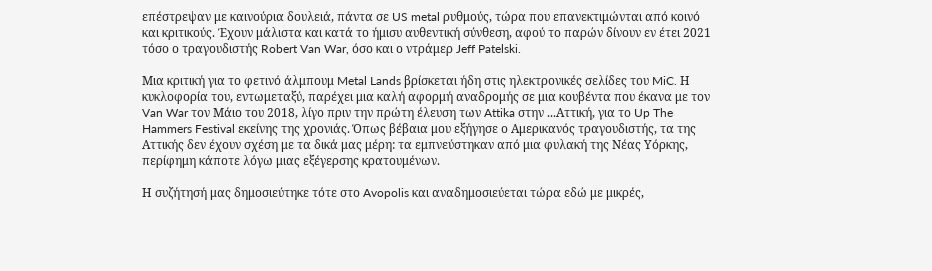επέστρεψαν με καινούρια δουλειά, πάντα σε US metal ρυθμούς, τώρα που επανεκτιμώνται από κοινό και κριτικούς. Έχουν μάλιστα και κατά το ήμισυ αυθεντική σύνθεση, αφού το παρών δίνουν εν έτει 2021 τόσο ο τραγουδιστής Robert Van War, όσο και ο ντράμερ Jeff Patelski.

Μια κριτική για το φετινό άλμπουμ Metal Lands βρίσκεται ήδη στις ηλεκτρονικές σελίδες του MiC. Η κυκλοφορία του, εντωμεταξύ, παρέχει μια καλή αφορμή αναδρομής σε μια κουβέντα που έκανα με τον Van War τον Μάιο του 2018, λίγο πριν την πρώτη έλευση των Attika στην ...Αττική, για το Up The Hammers Festival εκείνης της χρονιάς. Όπως βέβαια μου εξήγησε ο Αμερικανός τραγουδιστής, τα της Αττικής δεν έχουν σχέση με τα δικά μας μέρη: τα εμπνεύστηκαν από μια φυλακή της Νέας Υόρκης, περίφημη κάποτε λόγω μιας εξέγερσης κρατουμένων.

Η συζήτησή μας δημοσιεύτηκε τότε στο Avopolis και αναδημοσιεύεται τώρα εδώ με μικρές,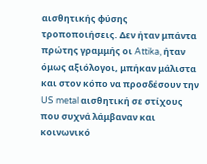αισθητικής φύσης τροποποιήσεις. Δεν ήταν μπάντα πρώτης γραμμής οι Attika, ήταν όμως αξιόλογοι, μπήκαν μάλιστα και στον κόπο να προσδέσουν την US metal αισθητική σε στίχους που συχνά λάμβαναν και κοινωνικό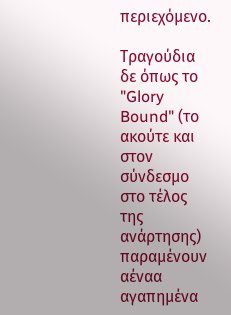περιεχόμενο.

Τραγούδια δε όπως το "Glory Bound" (το ακούτε και στον σύνδεσμο στο τέλος της ανάρτησης) παραμένουν αέναα αγαπημένα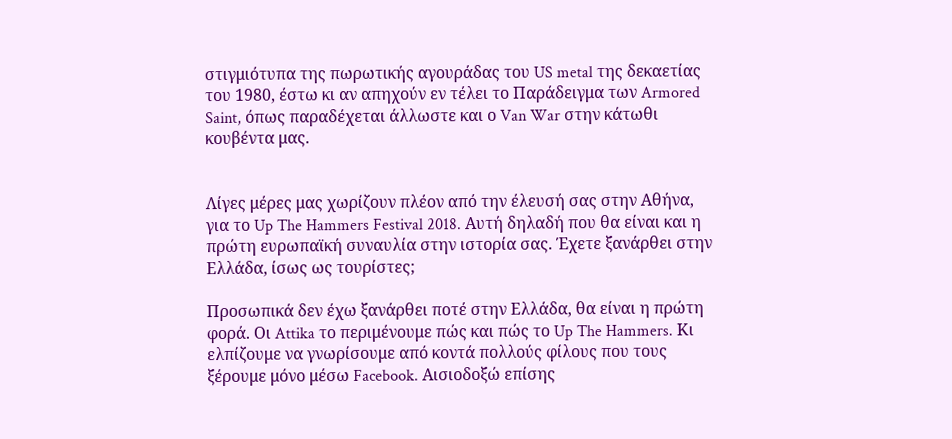στιγμιότυπα της πωρωτικής αγουράδας του US metal της δεκαετίας του 1980, έστω κι αν απηχούν εν τέλει το Παράδειγμα των Armored Saint, όπως παραδέχεται άλλωστε και ο Van War στην κάτωθι κουβέντα μας.


Λίγες μέρες μας χωρίζουν πλέον από την έλευσή σας στην Αθήνα, για το Up The Hammers Festival 2018. Αυτή δηλαδή που θα είναι και η πρώτη ευρωπαϊκή συναυλία στην ιστορία σας. Έχετε ξανάρθει στην Ελλάδα, ίσως ως τουρίστες;

Προσωπικά δεν έχω ξανάρθει ποτέ στην Ελλάδα, θα είναι η πρώτη φορά. Οι Attika το περιμένουμε πώς και πώς το Up The Hammers. Κι ελπίζουμε να γνωρίσουμε από κοντά πολλούς φίλους που τους ξέρουμε μόνο μέσω Facebook. Αισιοδοξώ επίσης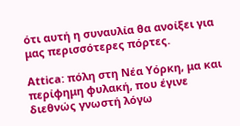ότι αυτή η συναυλία θα ανοίξει για μας περισσότερες πόρτες.

Attica: πόλη στη Νέα Υόρκη, μα και περίφημη φυλακή, που έγινε διεθνώς γνωστή λόγω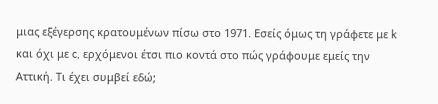μιας εξέγερσης κρατουμένων πίσω στο 1971. Εσείς όμως τη γράφετε με k και όχι με c, ερχόμενοι έτσι πιο κοντά στο πώς γράφουμε εμείς την Αττική. Τι έχει συμβεί εδώ;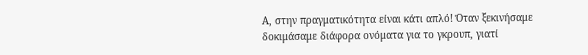Α, στην πραγματικότητα είναι κάτι απλό! Όταν ξεκινήσαμε δοκιμάσαμε διάφορα ονόματα για το γκρουπ, γιατί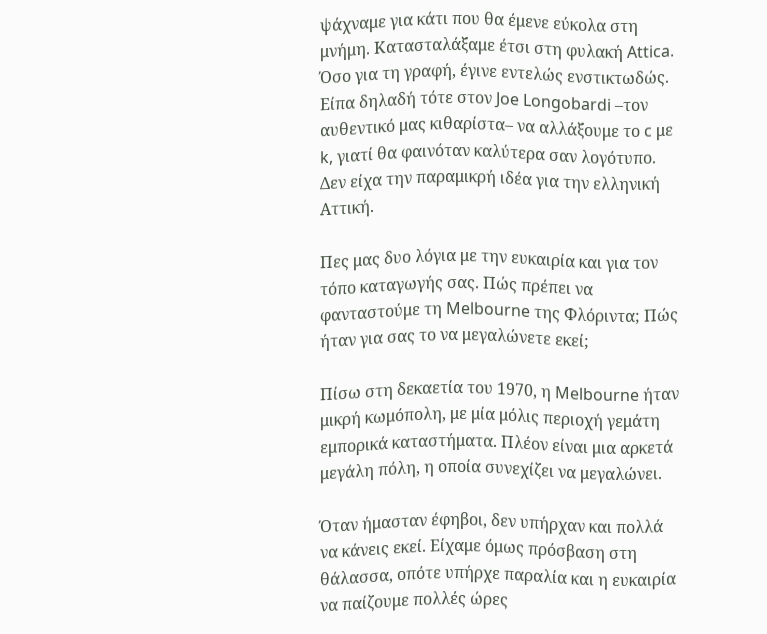ψάχναμε για κάτι που θα έμενε εύκολα στη μνήμη. Κατασταλάξαμε έτσι στη φυλακή Attica. Όσο για τη γραφή, έγινε εντελώς ενστικτωδώς. Είπα δηλαδή τότε στον Joe Longobardi –τον αυθεντικό μας κιθαρίστα– να αλλάξουμε το c με k, γιατί θα φαινόταν καλύτερα σαν λογότυπο. Δεν είχα την παραμικρή ιδέα για την ελληνική Αττική.

Πες μας δυο λόγια με την ευκαιρία και για τον τόπο καταγωγής σας. Πώς πρέπει να φανταστούμε τη Melbourne της Φλόριντα; Πώς ήταν για σας το να μεγαλώνετε εκεί;

Πίσω στη δεκαετία του 1970, η Melbourne ήταν μικρή κωμόπολη, με μία μόλις περιοχή γεμάτη εμπορικά καταστήματα. Πλέον είναι μια αρκετά μεγάλη πόλη, η οποία συνεχίζει να μεγαλώνει.

Όταν ήμασταν έφηβοι, δεν υπήρχαν και πολλά να κάνεις εκεί. Είχαμε όμως πρόσβαση στη θάλασσα, οπότε υπήρχε παραλία και η ευκαιρία να παίζουμε πολλές ώρες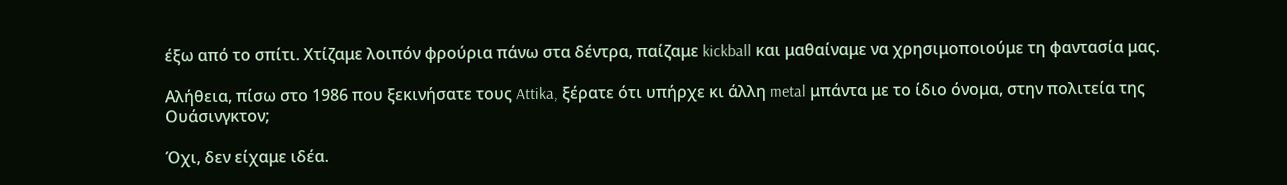έξω από το σπίτι. Χτίζαμε λοιπόν φρούρια πάνω στα δέντρα, παίζαμε kickball και μαθαίναμε να χρησιμοποιούμε τη φαντασία μας.

Αλήθεια, πίσω στο 1986 που ξεκινήσατε τους Attika, ξέρατε ότι υπήρχε κι άλλη metal μπάντα με το ίδιο όνομα, στην πολιτεία της Ουάσινγκτον;

Όχι, δεν είχαμε ιδέα.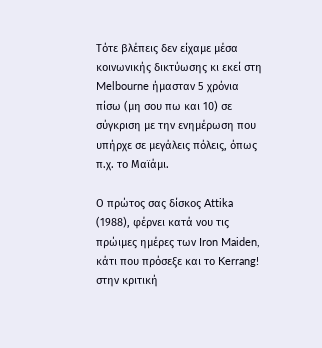Τότε βλέπεις δεν είχαμε μέσα κοινωνικής δικτύωσης κι εκεί στη Melbourne ήμασταν 5 χρόνια πίσω (μη σου πω και 10) σε σύγκριση με την ενημέρωση που υπήρχε σε μεγάλεις πόλεις, όπως π.χ. το Μαϊάμι.

Ο πρώτος σας δίσκος Attika (1988), φέρνει κατά νου τις πρώιμες ημέρες των Iron Maiden, κάτι που πρόσεξε και το Kerrang! στην κριτική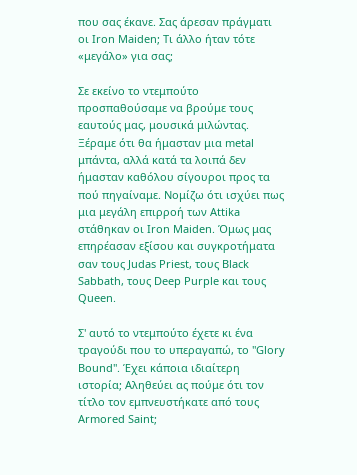που σας έκανε. Σας άρεσαν πράγματι οι Iron Maiden; Τι άλλο ήταν τότε «μεγάλο» για σας;

Σε εκείνο το ντεμπούτο προσπαθούσαμε να βρούμε τους εαυτούς μας, μουσικά μιλώντας. Ξέραμε ότι θα ήμασταν μια metal μπάντα, αλλά κατά τα λοιπά δεν ήμασταν καθόλου σίγουροι προς τα πού πηγαίναμε. Νομίζω ότι ισχύει πως μια μεγάλη επιρροή των Attika στάθηκαν οι Iron Maiden. Όμως μας επηρέασαν εξίσου και συγκροτήματα σαν τους Judas Priest, τους Black Sabbath, τους Deep Purple και τους Queen.

Σ' αυτό το ντεμπούτο έχετε κι ένα τραγούδι που το υπεραγαπώ, το "Glory Bound". Έχει κάποια ιδιαίτερη ιστορία; Αληθεύει ας πούμε ότι τον τίτλο τον εμπνευστήκατε από τους Armored Saint;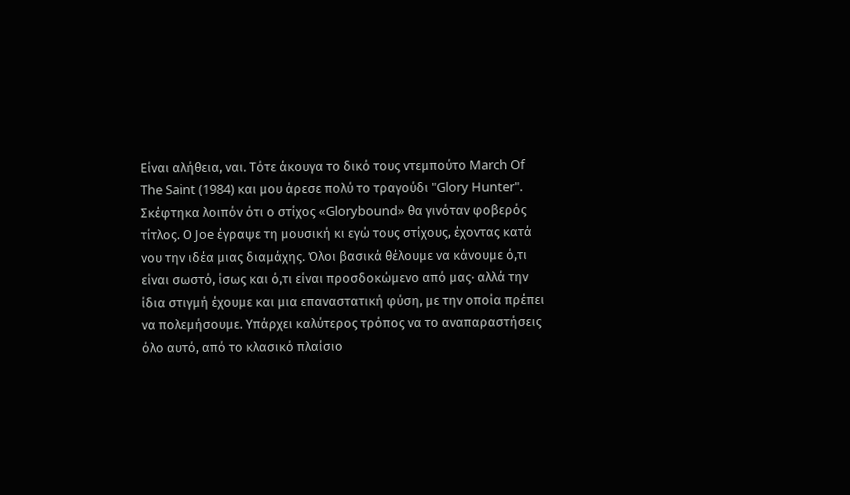Είναι αλήθεια, ναι. Τότε άκουγα το δικό τους ντεμπούτο March Of The Saint (1984) και μου άρεσε πολύ το τραγούδι "Glory Hunter". Σκέφτηκα λοιπόν ότι ο στίχος «Glorybound» θα γινόταν φοβερός τίτλος. Ο Joe έγραψε τη μουσική κι εγώ τους στίχους, έχοντας κατά νου την ιδέα μιας διαμάχης. Όλοι βασικά θέλουμε να κάνουμε ό,τι είναι σωστό, ίσως και ό,τι είναι προσδοκώμενο από μας· αλλά την ίδια στιγμή έχουμε και μια επαναστατική φύση, με την οποία πρέπει να πολεμήσουμε. Υπάρχει καλύτερος τρόπος να το αναπαραστήσεις όλο αυτό, από το κλασικό πλαίσιο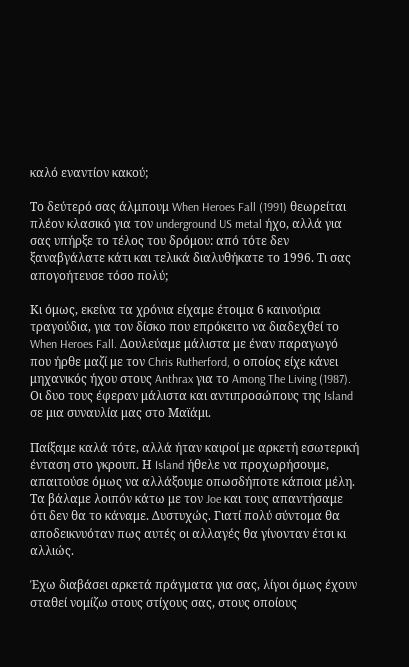καλό εναντίον κακού;

Το δεύτερό σας άλμπουμ When Heroes Fall (1991) θεωρείται πλέον κλασικό για τον underground US metal ήχο, αλλά για σας υπήρξε το τέλος του δρόμου: από τότε δεν ξαναβγάλατε κάτι και τελικά διαλυθήκατε το 1996. Τι σας απογοήτευσε τόσο πολύ;

Κι όμως, εκείνα τα χρόνια είχαμε έτοιμα 6 καινούρια τραγούδια, για τον δίσκο που επρόκειτο να διαδεχθεί το When Heroes Fall. Δουλεύαμε μάλιστα με έναν παραγωγό που ήρθε μαζί με τον Chris Rutherford, ο οποίος είχε κάνει μηχανικός ήχου στους Anthrax για το Among The Living (1987). Οι δυο τους έφεραν μάλιστα και αντιπροσώπους της Island σε μια συναυλία μας στο Μαϊάμι.

Παίξαμε καλά τότε, αλλά ήταν καιροί με αρκετή εσωτερική ένταση στο γκρουπ. Η Island ήθελε να προχωρήσουμε, απαιτούσε όμως να αλλάξουμε οπωσδήποτε κάποια μέλη. Τα βάλαμε λοιπόν κάτω με τον Joe και τους απαντήσαμε ότι δεν θα το κάναμε. Δυστυχώς. Γιατί πολύ σύντομα θα αποδεικνυόταν πως αυτές οι αλλαγές θα γίνονταν έτσι κι αλλιώς.

Έχω διαβάσει αρκετά πράγματα για σας, λίγοι όμως έχουν σταθεί νομίζω στους στίχους σας, στους οποίους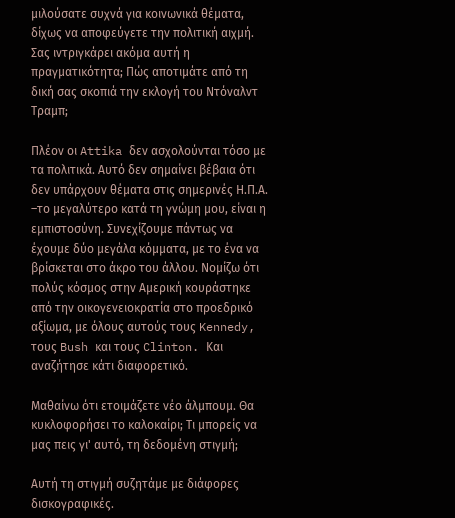μιλούσατε συχνά για κοινωνικά θέματα, δίχως να αποφεύγετε την πολιτική αιχμή. Σας ιντριγκάρει ακόμα αυτή η πραγματικότητα; Πώς αποτιμάτε από τη δική σας σκοπιά την εκλογή του Ντόναλντ Τραμπ;

Πλέον οι Attika δεν ασχολούνται τόσο με τα πολιτικά. Αυτό δεν σημαίνει βέβαια ότι δεν υπάρχουν θέματα στις σημερινές Η.Π.Α. –το μεγαλύτερο κατά τη γνώμη μου, είναι η εμπιστοσύνη. Συνεχίζουμε πάντως να έχουμε δύο μεγάλα κόμματα, με το ένα να βρίσκεται στο άκρο του άλλου. Νομίζω ότι πολύς κόσμος στην Αμερική κουράστηκε από την οικογενειοκρατία στο προεδρικό αξίωμα, με όλους αυτούς τους Kennedy, τους Bush και τους Clinton. Και αναζήτησε κάτι διαφορετικό.

Μαθαίνω ότι ετοιμάζετε νέο άλμπουμ. Θα κυκλοφορήσει το καλοκαίρι; Τι μπορείς να μας πεις γι' αυτό, τη δεδομένη στιγμή;

Αυτή τη στιγμή συζητάμε με διάφορες δισκογραφικές.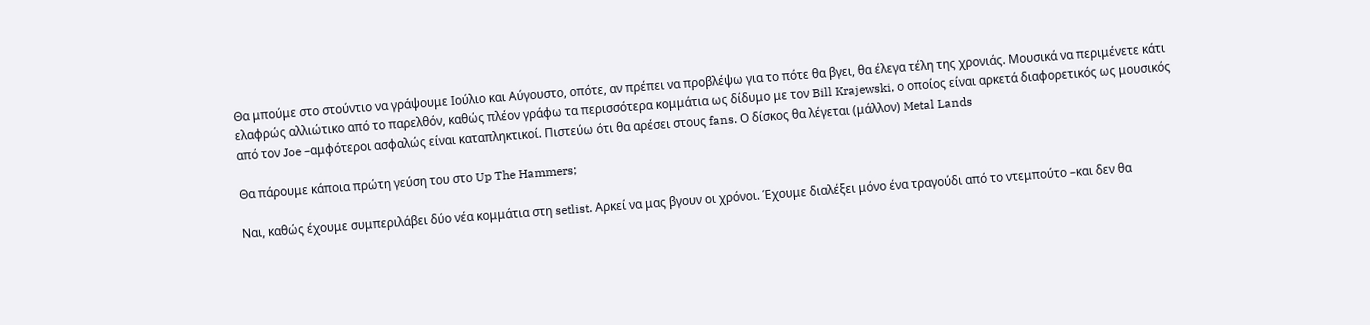Θα μπούμε στο στούντιο να γράψουμε Ιούλιο και Αύγουστο, οπότε, αν πρέπει να προβλέψω για το πότε θα βγει, θα έλεγα τέλη της χρονιάς. Μουσικά να περιμένετε κάτι ελαφρώς αλλιώτικο από το παρελθόν, καθώς πλέον γράφω τα περισσότερα κομμάτια ως δίδυμο με τον Bill Krajewski, ο οποίος είναι αρκετά διαφορετικός ως μουσικός από τον Joe –αμφότεροι ασφαλώς είναι καταπληκτικοί. Πιστεύω ότι θα αρέσει στους fans. Ο δίσκος θα λέγεται (μάλλον) Metal Lands

Θα πάρουμε κάποια πρώτη γεύση του στο Up The Hammers;

Ναι, καθώς έχουμε συμπεριλάβει δύο νέα κομμάτια στη setlist. Αρκεί να μας βγουν οι χρόνοι. Έχουμε διαλέξει μόνο ένα τραγούδι από το ντεμπούτο –και δεν θα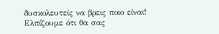δυσκολευτείς να βρεις ποιο είναι! Ελπίζουμε ότι θα σας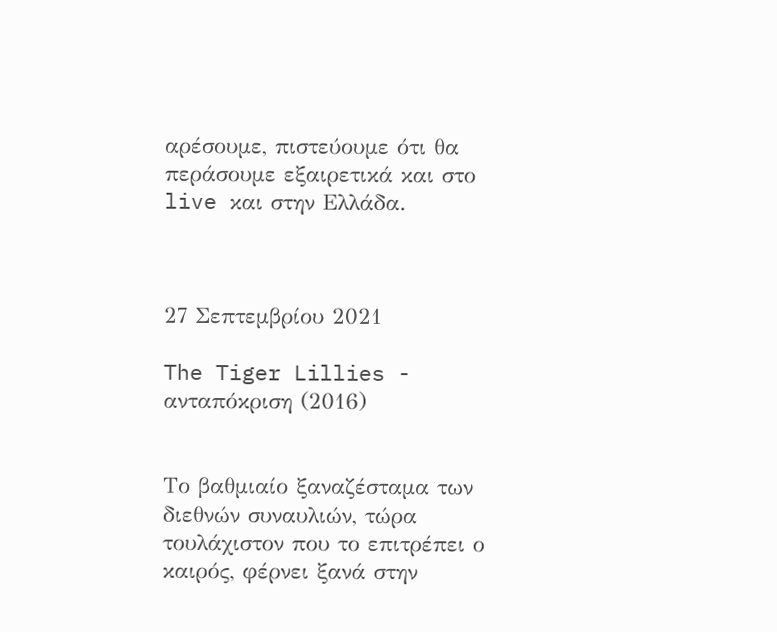αρέσουμε, πιστεύουμε ότι θα περάσουμε εξαιρετικά και στο live και στην Ελλάδα.



27 Σεπτεμβρίου 2021

The Tiger Lillies - ανταπόκριση (2016)


Το βαθμιαίο ξαναζέσταμα των διεθνών συναυλιών, τώρα τουλάχιστον που το επιτρέπει ο καιρός, φέρνει ξανά στην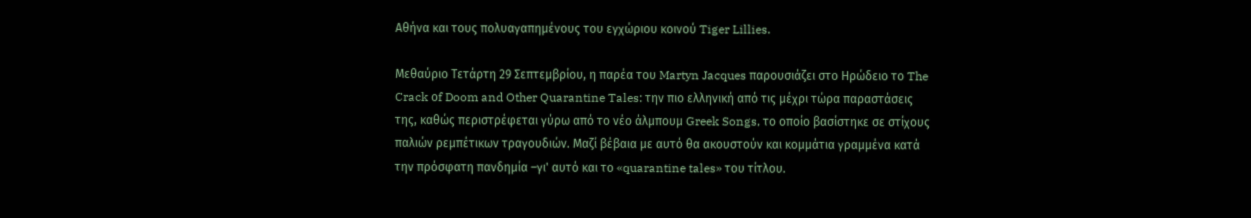Αθήνα και τους πολυαγαπημένους του εγχώριου κοινού Tiger Lillies.

Μεθαύριο Τετάρτη 29 Σεπτεμβρίου, η παρέα του Martyn Jacques παρουσιάζει στο Ηρώδειο το The Crack οf Doom and Other Quarantine Tales: την πιο ελληνική από τις μέχρι τώρα παραστάσεις της, καθώς περιστρέφεται γύρω από το νέο άλμπουμ Greek Songs, το οποίο βασίστηκε σε στίχους παλιών ρεμπέτικων τραγουδιών. Μαζί βέβαια με αυτό θα ακουστούν και κομμάτια γραμμένα κατά την πρόσφατη πανδημία –γι' αυτό και το «quarantine tales» του τίτλου.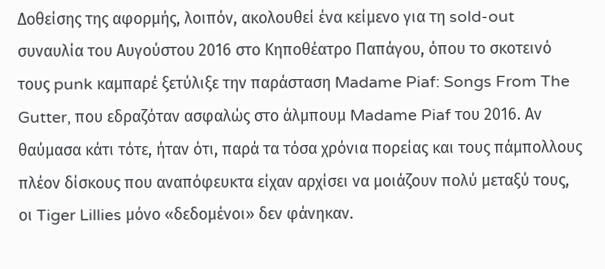Δοθείσης της αφορμής, λοιπόν, ακολουθεί ένα κείμενο για τη sold-out συναυλία του Αυγούστου 2016 στο Κηποθέατρο Παπάγου, όπου το σκοτεινό τους punk καμπαρέ ξετύλιξε την παράσταση Madame Piaf: Songs From The Gutter, που εδραζόταν ασφαλώς στο άλμπουμ Madame Piaf του 2016. Αν θαύμασα κάτι τότε, ήταν ότι, παρά τα τόσα χρόνια πορείας και τους πάμπολλους πλέον δίσκους που αναπόφευκτα είχαν αρχίσει να μοιάζουν πολύ μεταξύ τους, οι Tiger Lillies μόνο «δεδομένοι» δεν φάνηκαν.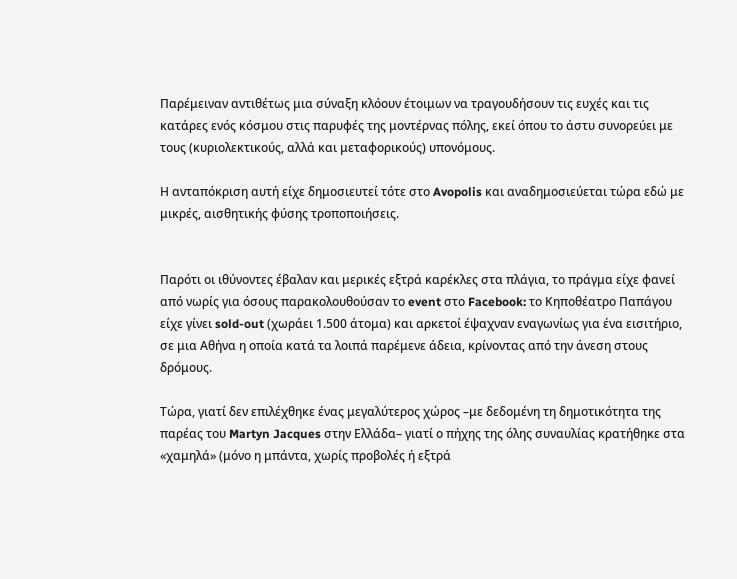Παρέμειναν αντιθέτως μια σύναξη κλόουν έτοιμων να τραγουδήσουν τις ευχές και τις κατάρες ενός κόσμου στις παρυφές της μοντέρνας πόλης, εκεί όπου το άστυ συνορεύει με τους (κυριολεκτικούς, αλλά και μεταφορικούς) υπονόμους.

Η ανταπόκριση αυτή είχε δημοσιευτεί τότε στο Avopolis και αναδημοσιεύεται τώρα εδώ με μικρές, αισθητικής φύσης τροποποιήσεις.


Παρότι οι ιθύνοντες έβαλαν και μερικές εξτρά καρέκλες στα πλάγια, το πράγμα είχε φανεί από νωρίς για όσους παρακολουθούσαν το event στο Facebook: το Κηποθέατρο Παπάγου είχε γίνει sold-out (χωράει 1.500 άτομα) και αρκετοί έψαχναν εναγωνίως για ένα εισιτήριο, σε μια Αθήνα η οποία κατά τα λοιπά παρέμενε άδεια, κρίνοντας από την άνεση στους δρόμους.

Τώρα, γιατί δεν επιλέχθηκε ένας μεγαλύτερος χώρος –με δεδομένη τη δημοτικότητα της παρέας του Martyn Jacques στην Ελλάδα– γιατί ο πήχης της όλης συναυλίας κρατήθηκε στα «χαμηλά» (μόνο η μπάντα, χωρίς προβολές ή εξτρά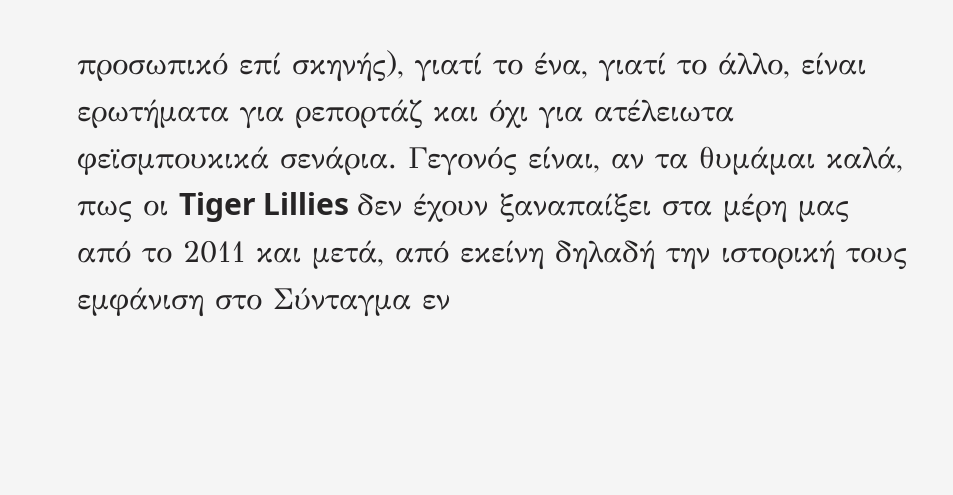προσωπικό επί σκηνής), γιατί το ένα, γιατί το άλλο, είναι ερωτήματα για ρεπορτάζ και όχι για ατέλειωτα φεϊσμπουκικά σενάρια. Γεγονός είναι, αν τα θυμάμαι καλά, πως οι Tiger Lillies δεν έχουν ξαναπαίξει στα μέρη μας από το 2011 και μετά, από εκείνη δηλαδή την ιστορική τους εμφάνιση στο Σύνταγμα εν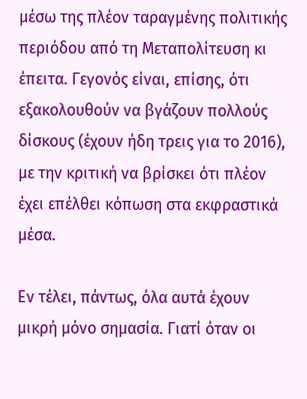μέσω της πλέον ταραγμένης πολιτικής περιόδου από τη Μεταπολίτευση κι έπειτα. Γεγονός είναι, επίσης, ότι εξακολουθούν να βγάζουν πολλούς δίσκους (έχουν ήδη τρεις για το 2016), με την κριτική να βρίσκει ότι πλέον έχει επέλθει κόπωση στα εκφραστικά μέσα.

Εν τέλει, πάντως, όλα αυτά έχουν μικρή μόνο σημασία. Γιατί όταν οι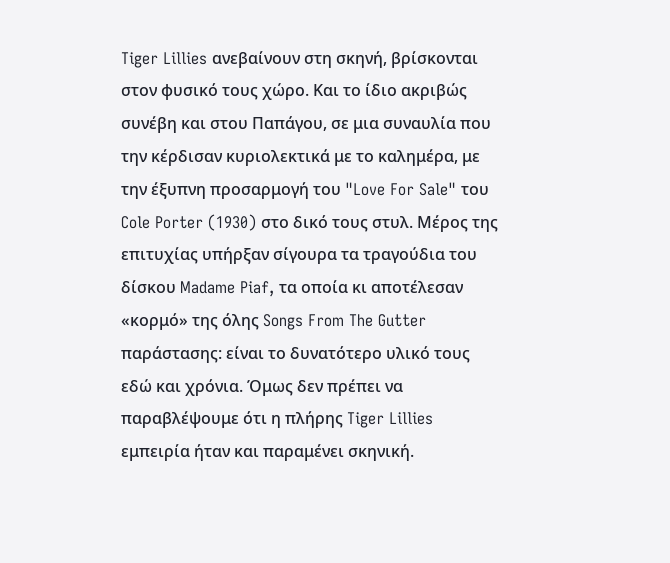Tiger Lillies ανεβαίνουν στη σκηνή, βρίσκονται στον φυσικό τους χώρο. Και το ίδιο ακριβώς συνέβη και στου Παπάγου, σε μια συναυλία που την κέρδισαν κυριολεκτικά με το καλημέρα, με την έξυπνη προσαρμογή του "Love For Sale" του Cole Porter (1930) στο δικό τους στυλ. Μέρος της επιτυχίας υπήρξαν σίγουρα τα τραγούδια του δίσκου Madame Piaf, τα οποία κι αποτέλεσαν «κορμό» της όλης Songs From The Gutter παράστασης: είναι το δυνατότερο υλικό τους εδώ και χρόνια. Όμως δεν πρέπει να παραβλέψουμε ότι η πλήρης Tiger Lillies εμπειρία ήταν και παραμένει σκηνική.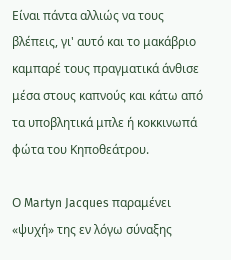Είναι πάντα αλλιώς να τους βλέπεις, γι' αυτό και το μακάβριο καμπαρέ τους πραγματικά άνθισε μέσα στους καπνούς και κάτω από τα υποβλητικά μπλε ή κοκκινωπά φώτα του Κηποθεάτρου.

Ο Martyn Jacques παραμένει «ψυχή» της εν λόγω σύναξης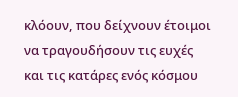κλόουν, που δείχνουν έτοιμοι να τραγουδήσουν τις ευχές και τις κατάρες ενός κόσμου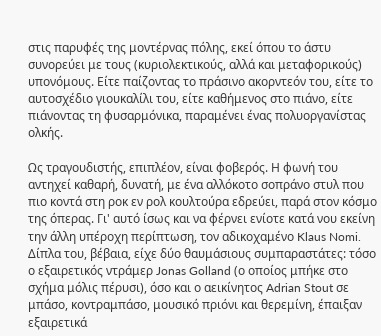στις παρυφές της μοντέρνας πόλης, εκεί όπου το άστυ συνορεύει με τους (κυριολεκτικούς, αλλά και μεταφορικούς) υπονόμους. Είτε παίζοντας το πράσινο ακορντεόν του, είτε το αυτοσχέδιο γιουκαλίλι του, είτε καθήμενος στο πιάνο, είτε πιάνοντας τη φυσαρμόνικα, παραμένει ένας πολυοργανίστας ολκής.

Ως τραγουδιστής, επιπλέον, είναι φοβερός. Η φωνή του αντηχεί καθαρή, δυνατή, με ένα αλλόκοτο σοπράνο στυλ που πιο κοντά στη ροκ εν ρολ κουλτούρα εδρεύει, παρά στον κόσμο της όπερας. Γι' αυτό ίσως και να φέρνει ενίοτε κατά νου εκείνη την άλλη υπέροχη περίπτωση, τον αδικοχαμένο Klaus Nomi. Δίπλα του, βέβαια, είχε δύο θαυμάσιους συμπαραστάτες: τόσο ο εξαιρετικός ντράμερ Jonas Golland (ο οποίος μπήκε στο σχήμα μόλις πέρυσι), όσο και ο αεικίνητος Adrian Stout σε μπάσο, κοντραμπάσο, μουσικό πριόνι και θερεμίνη, έπαιξαν εξαιρετικά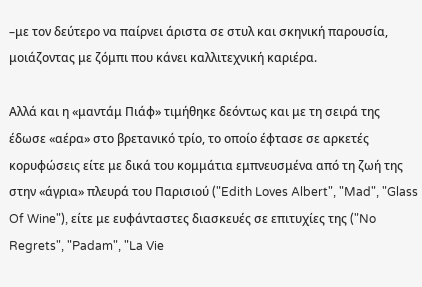–με τον δεύτερο να παίρνει άριστα σε στυλ και σκηνική παρουσία, μοιάζοντας με ζόμπι που κάνει καλλιτεχνική καριέρα.

Αλλά και η «μαντάμ Πιάφ» τιμήθηκε δεόντως και με τη σειρά της έδωσε «αέρα» στο βρετανικό τρίο, το οποίο έφτασε σε αρκετές κορυφώσεις είτε με δικά του κομμάτια εμπνευσμένα από τη ζωή της στην «άγρια» πλευρά του Παρισιού ("Edith Loves Albert", "Mad", "Glass Of Wine"), είτε με ευφάνταστες διασκευές σε επιτυχίες της ("No Regrets", "Padam", "La Vie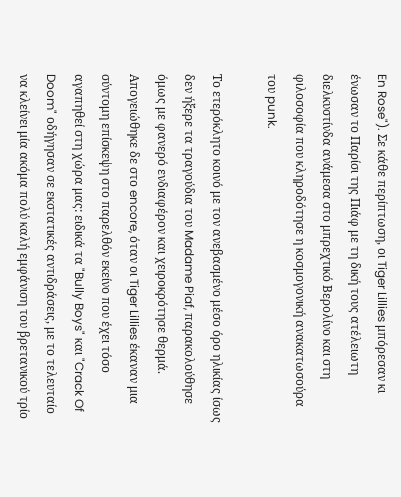En Rose"). Σε κάθε περίπτωση, οι Tiger Lillies μπόρεσαν κι ένωσαν το Παρίσι της Πιάφ με τη δική τους ατέλειωτη διελκυστίνδα ανάμεσα στο μπρεχτικό Βερολίνο και στη φιλοσοφία που κληροδότησε η κοσμογονική ανακατωσούρα του punk.

Το ετερόκλητο κοινό με τον ανεβασμένο μέσο όρο ηλικίας ίσως δεν ήξερε τα τραγούδια του Madame Piaf, παρακολούθησε όμως με φανερό ενδιαφέρον και χειροκρότησε θερμά. Απογειώθηκε δε στο encore, όταν οι Tiger Lillies έκαναν μια σύντομη επίσκεψη στο παρελθόν εκείνο που έχει τόσο αγαπηθεί στη χώρα μας: ειδικά τα "Bully Boys" και "Crack Of Doom" οδήγησαν σε εκστατικές αντιδράσεις, με το τελευταίο να κλείνει μία ακόμα πολύ καλή εμφάνιση του βρετανικού τρίο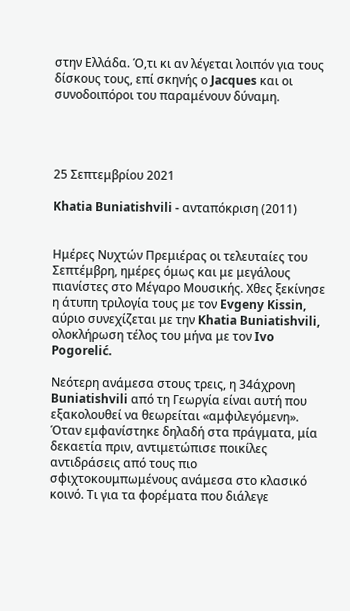στην Ελλάδα. Ό,τι κι αν λέγεται λοιπόν για τους δίσκους τους, επί σκηνής ο Jacques και οι συνοδοιπόροι του παραμένουν δύναμη.




25 Σεπτεμβρίου 2021

Khatia Buniatishvili - ανταπόκριση (2011)


Ημέρες Νυχτών Πρεμιέρας οι τελευταίες του Σεπτέμβρη, ημέρες όμως και με μεγάλους πιανίστες στο Μέγαρο Μουσικής. Χθες ξεκίνησε η άτυπη τριλογία τους με τον Evgeny Kissin, αύριο συνεχίζεται με την Khatia Buniatishvili, ολοκλήρωση τέλος του μήνα με τον Ivo Pogorelić.

Νεότερη ανάμεσα στους τρεις, η 34άχρονη Buniatishvili από τη Γεωργία είναι αυτή που εξακολουθεί να θεωρείται «αμφιλεγόμενη». Όταν εμφανίστηκε δηλαδή στα πράγματα, μία δεκαετία πριν, αντιμετώπισε ποικίλες αντιδράσεις από τους πιο σφιχτοκουμπωμένους ανάμεσα στο κλασικό κοινό. Τι για τα φορέματα που διάλεγε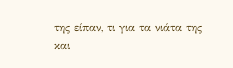της είπαν, τι για τα νιάτα της και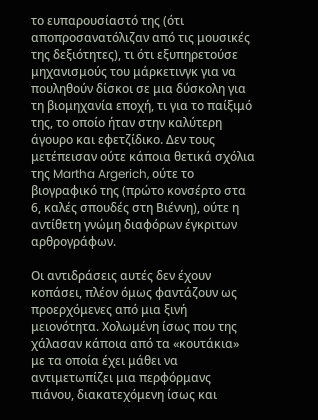το ευπαρουσίαστό της (ότι αποπροσανατόλιζαν από τις μουσικές της δεξιότητες), τι ότι εξυπηρετούσε μηχανισμούς του μάρκετινγκ για να πουληθούν δίσκοι σε μια δύσκολη για τη βιομηχανία εποχή, τι για το παίξιμό της, το οποίο ήταν στην καλύτερη άγουρο και εφετζίδικο. Δεν τους μετέπεισαν ούτε κάποια θετικά σχόλια της Martha Argerich, ούτε το βιογραφικό της (πρώτο κονσέρτο στα 6, καλές σπουδές στη Βιέννη), ούτε η αντίθετη γνώμη διαφόρων έγκριτων αρθρογράφων.

Οι αντιδράσεις αυτές δεν έχουν κοπάσει, πλέον όμως φαντάζουν ως προερχόμενες από μια ξινή μειονότητα. Χολωμένη ίσως που της χάλασαν κάποια από τα «κουτάκια» με τα οποία έχει μάθει να αντιμετωπίζει μια περφόρμανς πιάνου, διακατεχόμενη ίσως και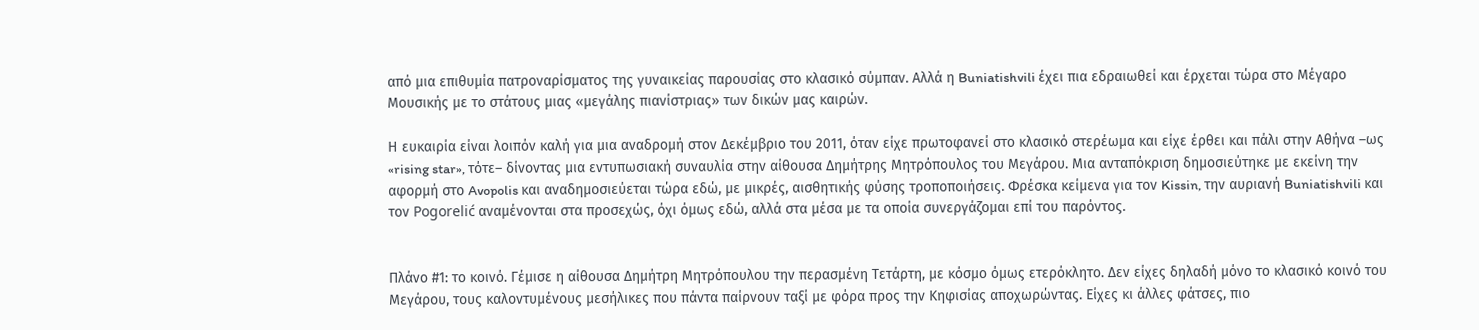από μια επιθυμία πατροναρίσματος της γυναικείας παρουσίας στο κλασικό σύμπαν. Αλλά η Buniatishvili έχει πια εδραιωθεί και έρχεται τώρα στο Μέγαρο Μουσικής με το στάτους μιας «μεγάλης πιανίστριας» των δικών μας καιρών.

Η ευκαιρία είναι λοιπόν καλή για μια αναδρομή στον Δεκέμβριο του 2011, όταν είχε πρωτοφανεί στο κλασικό στερέωμα και είχε έρθει και πάλι στην Αθήνα –ως «rising star», τότε– δίνοντας μια εντυπωσιακή συναυλία στην αίθουσα Δημήτρης Μητρόπουλος του Μεγάρου. Μια ανταπόκριση δημοσιεύτηκε με εκείνη την αφορμή στο Avopolis και αναδημοσιεύεται τώρα εδώ, με μικρές, αισθητικής φύσης τροποποιήσεις. Φρέσκα κείμενα για τον Kissin, την αυριανή Buniatishvili και τον Pogorelić αναμένονται στα προσεχώς, όχι όμως εδώ, αλλά στα μέσα με τα οποία συνεργάζομαι επί του παρόντος.


Πλάνο #1: το κοινό. Γέμισε η αίθουσα Δημήτρη Μητρόπουλου την περασμένη Τετάρτη, με κόσμο όμως ετερόκλητο. Δεν είχες δηλαδή μόνο το κλασικό κοινό του Μεγάρου, τους καλοντυμένους μεσήλικες που πάντα παίρνουν ταξί με φόρα προς την Κηφισίας αποχωρώντας. Είχες κι άλλες φάτσες, πιο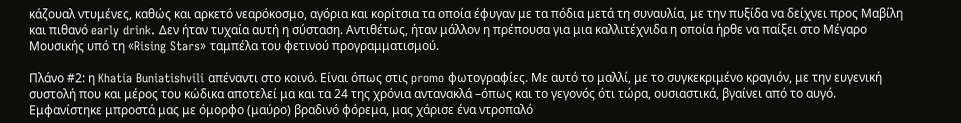κάζουαλ ντυμένες, καθώς και αρκετό νεαρόκοσμο, αγόρια και κορίτσια τα οποία έφυγαν με τα πόδια μετά τη συναυλία, με την πυξίδα να δείχνει προς Μαβίλη και πιθανό early drink. Δεν ήταν τυχαία αυτή η σύσταση. Αντιθέτως, ήταν μάλλον η πρέπουσα για μια καλλιτέχνιδα η οποία ήρθε να παίξει στο Μέγαρο Μουσικής υπό τη «Rising Stars» ταμπέλα του φετινού προγραμματισμού.

Πλάνο #2: η Khatia Buniatishvili απέναντι στο κοινό. Είναι όπως στις promo φωτογραφίες. Με αυτό το μαλλί, με το συγκεκριμένο κραγιόν, με την ευγενική συστολή που και μέρος του κώδικα αποτελεί μα και τα 24 της χρόνια αντανακλά –όπως και το γεγονός ότι τώρα, ουσιαστικά, βγαίνει από το αυγό. Εμφανίστηκε μπροστά μας με όμορφο (μαύρο) βραδινό φόρεμα, μας χάρισε ένα ντροπαλό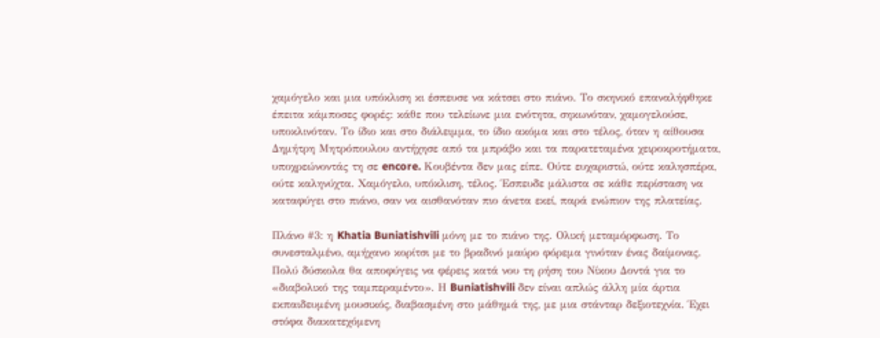χαμόγελο και μια υπόκλιση κι έσπευσε να κάτσει στο πιάνο. Το σκηνικό επαναλήφθηκε έπειτα κάμποσες φορές: κάθε που τελείωνε μια ενότητα, σηκωνόταν, χαμογελούσε, υποκλινόταν. Το ίδιο και στο διάλειμμα, το ίδιο ακόμα και στο τέλος, όταν η αίθουσα Δημήτρη Μητρόπουλου αντήχησε από τα μπράβο και τα παρατεταμένα χειροκροτήματα, υποχρεώνοντάς τη σε encore. Κουβέντα δεν μας είπε. Ούτε ευχαριστώ, ούτε καλησπέρα, ούτε καληνύχτα. Χαμόγελο, υπόκλιση, τέλος. Έσπευδε μάλιστα σε κάθε περίσταση να καταφύγει στο πιάνο, σαν να αισθανόταν πιο άνετα εκεί, παρά ενώπιον της πλατείας.

Πλάνο #3: η Khatia Buniatishvili μόνη με το πιάνο της. Ολική μεταμόρφωση. Το συνεσταλμένο, αμήχανο κορίτσι με το βραδινό μαύρο φόρεμα γινόταν ένας δαίμονας. Πολύ δύσκολα θα αποφύγεις να φέρεις κατά νου τη ρήση του Νίκου Δοντά για το «διαβολικό της ταμπεραμέντο». Η Buniatishvili δεν είναι απλώς άλλη μία άρτια εκπαιδευμένη μουσικός, διαβασμένη στο μάθημά της, με μια στάνταρ δεξιοτεχνία. Έχει στόφα διακατεχόμενη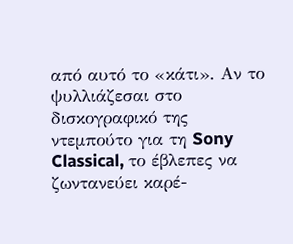από αυτό το «κάτι». Αν το ψυλλιάζεσαι στο δισκογραφικό της ντεμπούτο για τη Sony Classical, το έβλεπες να ζωντανεύει καρέ-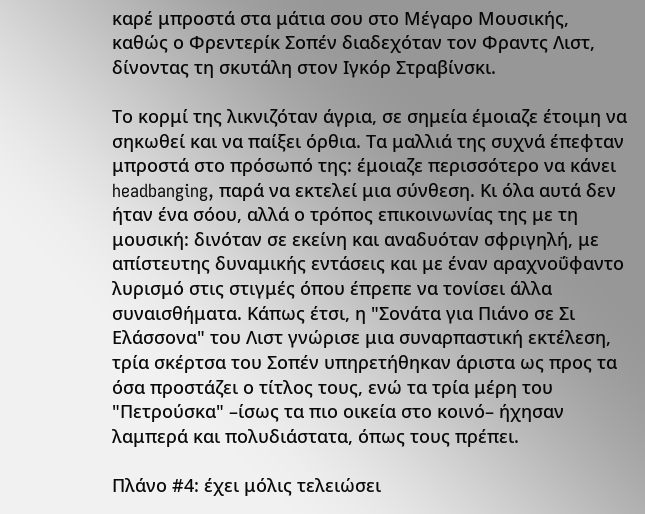καρέ μπροστά στα μάτια σου στο Μέγαρο Μουσικής, καθώς ο Φρεντερίκ Σοπέν διαδεχόταν τον Φραντς Λιστ, δίνοντας τη σκυτάλη στον Ιγκόρ Στραβίνσκι.

Το κορμί της λικνιζόταν άγρια, σε σημεία έμοιαζε έτοιμη να σηκωθεί και να παίξει όρθια. Τα μαλλιά της συχνά έπεφταν μπροστά στο πρόσωπό της: έμοιαζε περισσότερο να κάνει headbanging, παρά να εκτελεί μια σύνθεση. Κι όλα αυτά δεν ήταν ένα σόου, αλλά ο τρόπος επικοινωνίας της με τη μουσική: δινόταν σε εκείνη και αναδυόταν σφριγηλή, με απίστευτης δυναμικής εντάσεις και με έναν αραχνοΰφαντο λυρισμό στις στιγμές όπου έπρεπε να τονίσει άλλα συναισθήματα. Κάπως έτσι, η "Σονάτα για Πιάνο σε Σι Ελάσσονα" του Λιστ γνώρισε μια συναρπαστική εκτέλεση, τρία σκέρτσα του Σοπέν υπηρετήθηκαν άριστα ως προς τα όσα προστάζει ο τίτλος τους, ενώ τα τρία μέρη του "Πετρούσκα" –ίσως τα πιο οικεία στο κοινό– ήχησαν λαμπερά και πολυδιάστατα, όπως τους πρέπει.

Πλάνο #4: έχει μόλις τελειώσει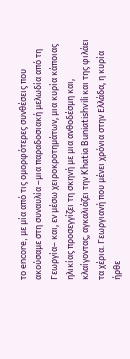το encore, με μία από τις ομορφότερες συνθέσεις που ακούσαμε στη συναυλία –μια παραδοσιακή μελωδία από τη Γεωργία– και, εν μέσω χειροκροτημάτων, μια κυρία κάποιας ηλικίας προσεγγίζει τη σκηνή με μια ανθοδέσμη και, κλαίγοντας, αγκαλιάζει την Khatia Buniatishvili και της φιλάει τα χέρια. Γεωργιανή που μένει χρόνια στην Ελλάδα, η κυρία ήρθε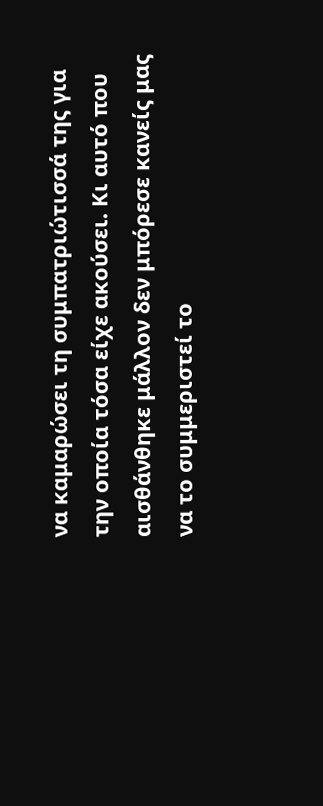να καμαρώσει τη συμπατριώτισσά της για την οποία τόσα είχε ακούσει. Κι αυτό που αισθάνθηκε μάλλον δεν μπόρεσε κανείς μας να το συμμεριστεί το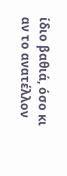ίδιο βαθιά, όσο κι αν το ανατέλλον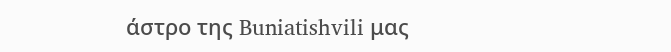άστρο της Buniatishvili μας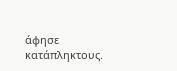άφησε κατάπληκτους.